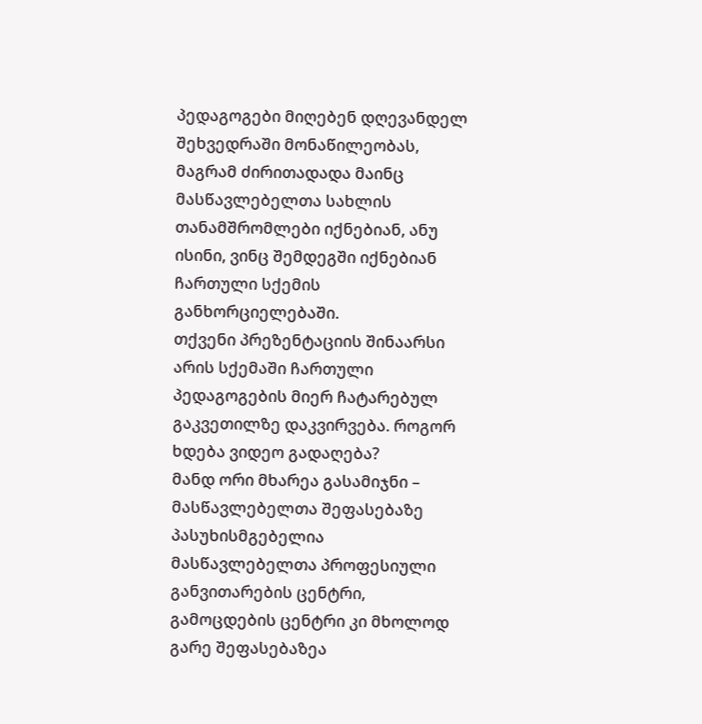პედაგოგები მიღებენ დღევანდელ შეხვედრაში მონაწილეობას, მაგრამ ძირითადადა მაინც მასწავლებელთა სახლის თანამშრომლები იქნებიან, ანუ ისინი, ვინც შემდეგში იქნებიან ჩართული სქემის განხორციელებაში.
თქვენი პრეზენტაციის შინაარსი არის სქემაში ჩართული პედაგოგების მიერ ჩატარებულ გაკვეთილზე დაკვირვება. როგორ ხდება ვიდეო გადაღება?
მანდ ორი მხარეა გასამიჯნი – მასწავლებელთა შეფასებაზე პასუხისმგებელია მასწავლებელთა პროფესიული განვითარების ცენტრი, გამოცდების ცენტრი კი მხოლოდ გარე შეფასებაზეა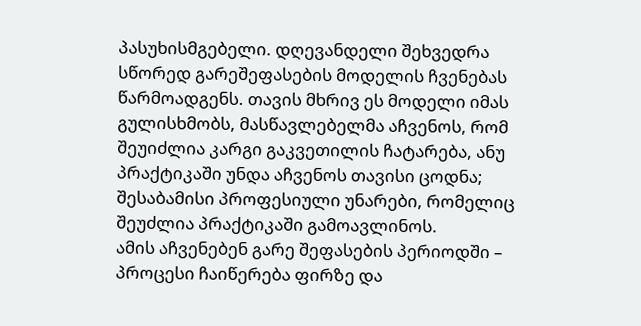პასუხისმგებელი. დღევანდელი შეხვედრა სწორედ გარეშეფასების მოდელის ჩვენებას წარმოადგენს. თავის მხრივ ეს მოდელი იმას გულისხმობს, მასწავლებელმა აჩვენოს, რომ შეუიძლია კარგი გაკვეთილის ჩატარება, ანუ პრაქტიკაში უნდა აჩვენოს თავისი ცოდნა; შესაბამისი პროფესიული უნარები, რომელიც შეუძლია პრაქტიკაში გამოავლინოს.
ამის აჩვენებენ გარე შეფასების პერიოდში – პროცესი ჩაიწერება ფირზე და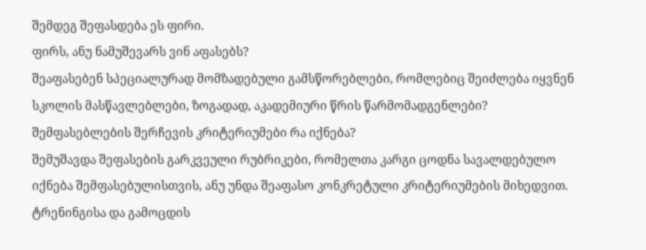შემდეგ შეფასდება ეს ფირი.
ფირს, ანუ ნამუშევარს ვინ აფასებს?
შეაფასებენ სპეციალურად მომზადებული გამსწორებლები, რომლებიც შეიძლება იყვნენ სკოლის მასწავლებლები, ზოგადად, აკადემიური წრის წარმომადგენლები?
შემფასებლების შერჩევის კრიტერიუმები რა იქნება?
შემუშავდა შეფასების გარკვეული რუბრიკები, რომელთა კარგი ცოდნა სავალდებულო იქნება შემფასებულისთვის, ანუ უნდა შეაფასო კონკრეტული კრიტერიუმების მიხედვით. ტრენინგისა და გამოცდის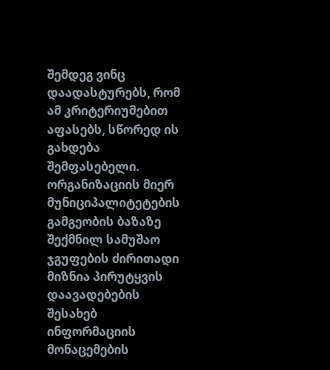შემდეგ ვინც დაადასტურებს, რომ ამ კრიტერიუმებით აფასებს, სწორედ ის გახდება შემფასებელი.
ორგანიზაციის მიერ მუნიციპალიტეტების გამგეობის ბაზაზე შექმნილ სამუშაო ჯგუფების ძირითადი მიზნია პირუტყვის დაავადებების შესახებ ინფორმაციის მონაცემების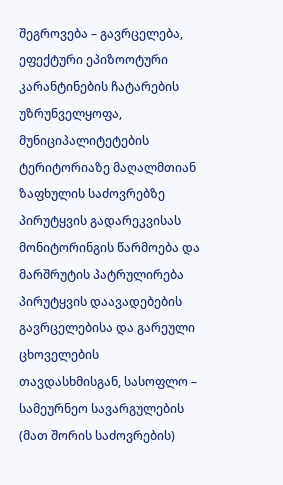შეგროვება – გავრცელება, ეფექტური ეპიზოოტური კარანტინების ჩატარების უზრუნველყოფა, მუნიციპალიტეტების ტერიტორიაზე მაღალმთიან ზაფხულის საძოვრებზე პირუტყვის გადარეკვისას მონიტორინგის წარმოება და მარშრუტის პატრულირება პირუტყვის დაავადებების გავრცელებისა და გარეული ცხოველების თავდასხმისგან, სასოფლო – სამეურნეო სავარგულების (მათ შორის საძოვრების)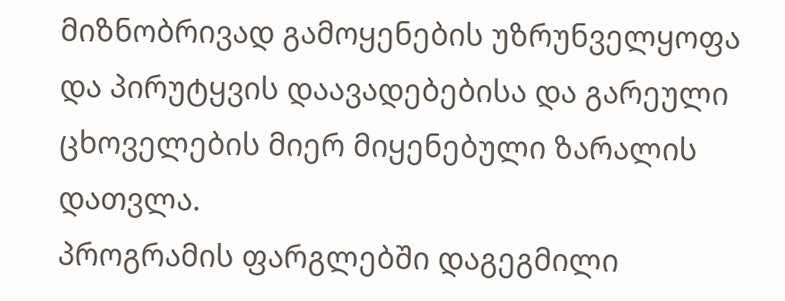მიზნობრივად გამოყენების უზრუნველყოფა და პირუტყვის დაავადებებისა და გარეული ცხოველების მიერ მიყენებული ზარალის დათვლა.
პროგრამის ფარგლებში დაგეგმილი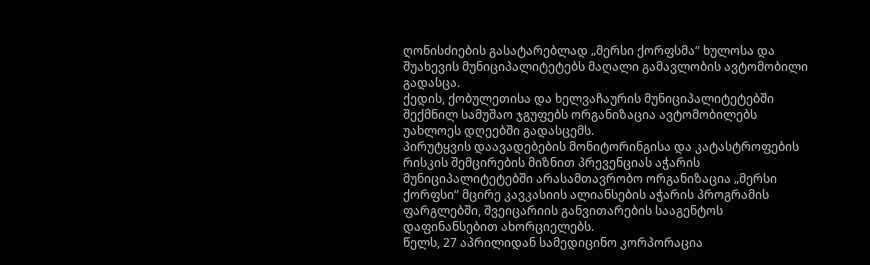ღონისძიების გასატარებლად „მერსი ქორფსმა“ ხულოსა და შუახევის მუნიციპალიტეტებს მაღალი გამავლობის ავტომობილი გადასცა.
ქედის, ქობულეთისა და ხელვაჩაურის მუნიციპალიტეტებში შექმნილ სამუშაო ჯგუფებს ორგანიზაცია ავტომობილებს უახლოეს დღეებში გადასცემს.
პირუტყვის დაავადებების მონიტორინგისა და კატასტროფების რისკის შემცირების მიზნით პრევენციას აჭარის მუნიციპალიტეტებში არასამთავრობო ორგანიზაცია „მერსი ქორფსი“ მცირე კავკასიის ალიანსების აჭარის პროგრამის ფარგლებში, შვეიცარიის განვითარების სააგენტოს დაფინანსებით ახორციელებს.
წელს, 27 აპრილიდან სამედიცინო კორპორაცია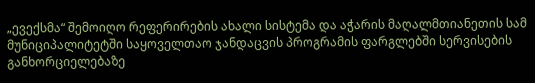„ევექსმა“ შემოიღო რეფერირების ახალი სისტემა და აჭარის მაღალმთიანეთის სამ მუნიციპალიტეტში საყოველთაო ჯანდაცვის პროგრამის ფარგლებში სერვისების განხორციელებაზე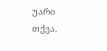უარი თქვა.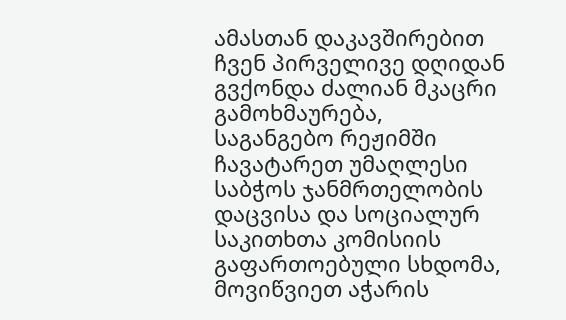ამასთან დაკავშირებით ჩვენ პირველივე დღიდან გვქონდა ძალიან მკაცრი გამოხმაურება, საგანგებო რეჟიმში ჩავატარეთ უმაღლესი საბჭოს ჯანმრთელობის დაცვისა და სოციალურ საკითხთა კომისიის გაფართოებული სხდომა, მოვიწვიეთ აჭარის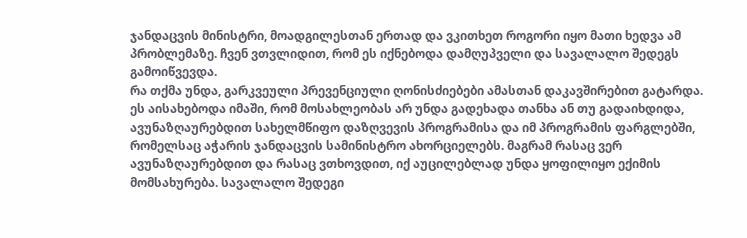ჯანდაცვის მინისტრი, მოადგილესთან ერთად და ვკითხეთ როგორი იყო მათი ხედვა ამ პრობლემაზე. ჩვენ ვთვლიდით, რომ ეს იქნებოდა დამღუპველი და სავალალო შედეგს გამოიწვევდა.
რა თქმა უნდა, გარკვეული პრევენციული ღონისძიებები ამასთან დაკავშირებით გატარდა. ეს აისახებოდა იმაში, რომ მოსახლეობას არ უნდა გადეხადა თანხა ან თუ გადაიხდიდა, ავუნაზღაურებდით სახელმწიფო დაზღვევის პროგრამისა და იმ პროგრამის ფარგლებში, რომელსაც აჭარის ჯანდაცვის სამინისტრო ახორციელებს. მაგრამ რასაც ვერ ავუნაზღაურებდით და რასაც ვთხოვდით, იქ აუცილებლად უნდა ყოფილიყო ექიმის მომსახურება. სავალალო შედეგი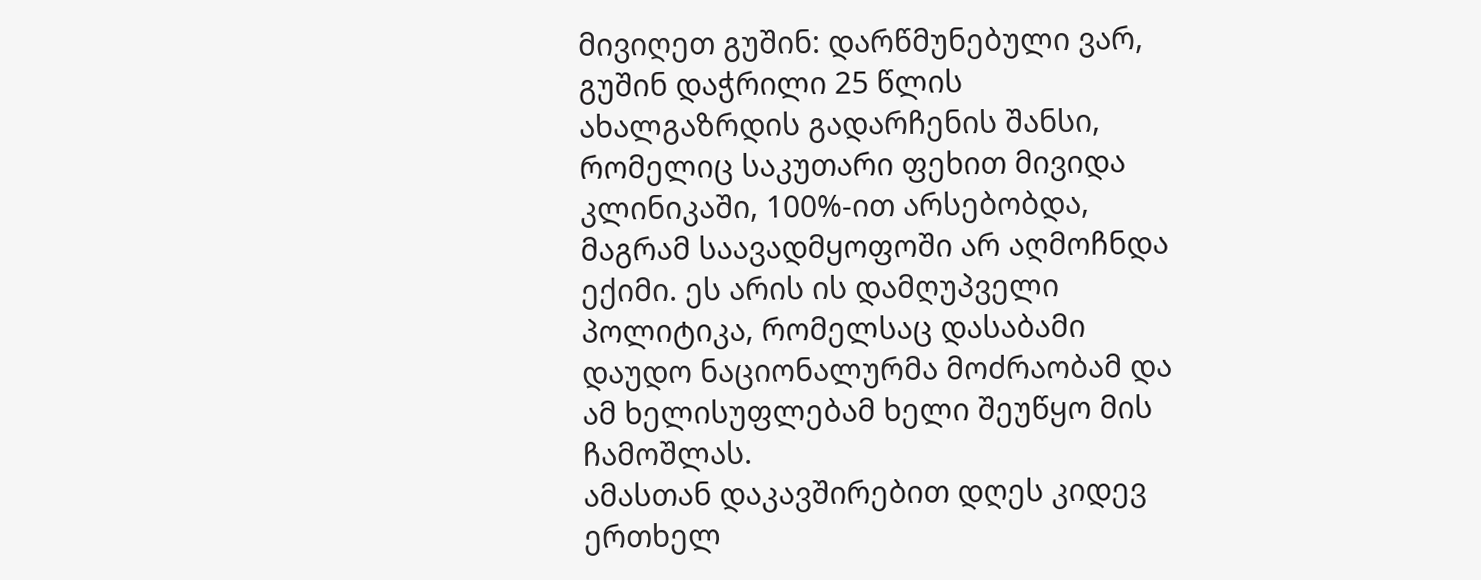მივიღეთ გუშინ: დარწმუნებული ვარ, გუშინ დაჭრილი 25 წლის ახალგაზრდის გადარჩენის შანსი, რომელიც საკუთარი ფეხით მივიდა კლინიკაში, 100%-ით არსებობდა, მაგრამ საავადმყოფოში არ აღმოჩნდა ექიმი. ეს არის ის დამღუპველი პოლიტიკა, რომელსაც დასაბამი დაუდო ნაციონალურმა მოძრაობამ და ამ ხელისუფლებამ ხელი შეუწყო მის ჩამოშლას.
ამასთან დაკავშირებით დღეს კიდევ ერთხელ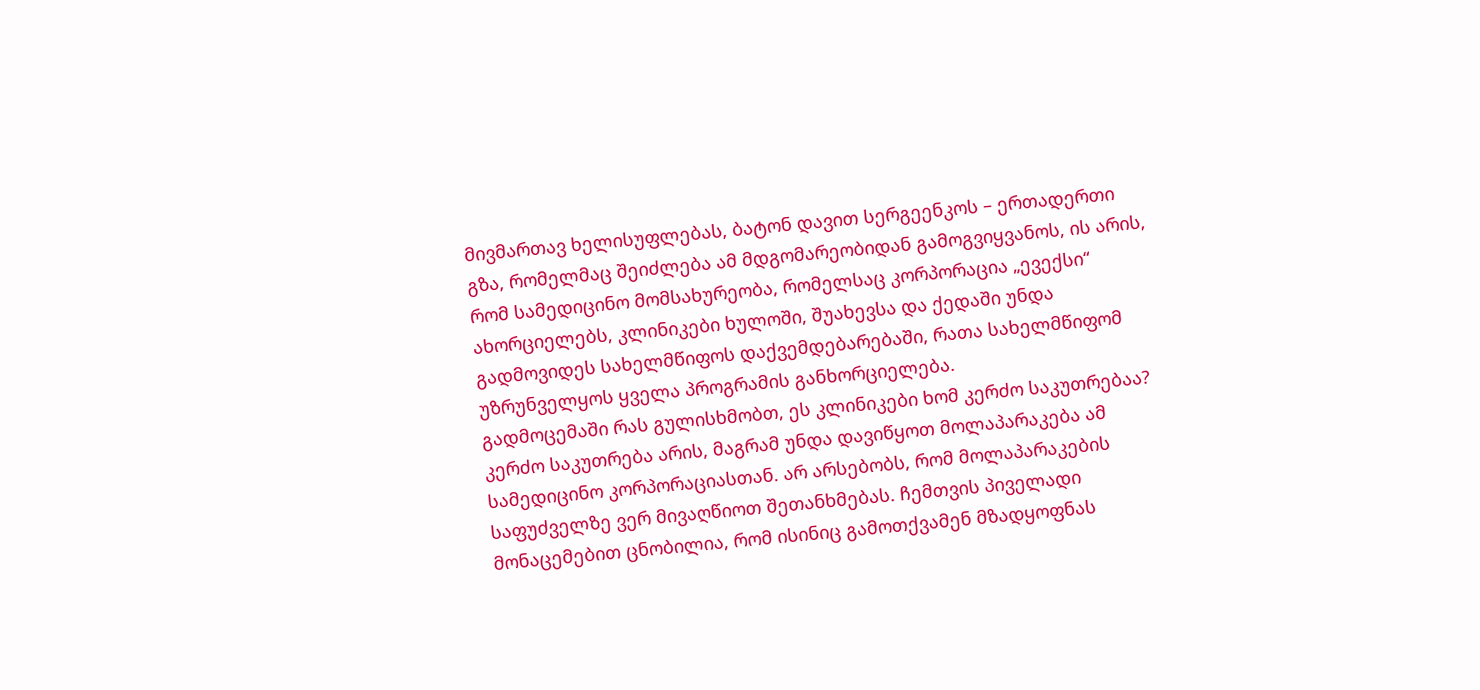მივმართავ ხელისუფლებას, ბატონ დავით სერგეენკოს – ერთადერთი გზა, რომელმაც შეიძლება ამ მდგომარეობიდან გამოგვიყვანოს, ის არის, რომ სამედიცინო მომსახურეობა, რომელსაც კორპორაცია „ევექსი“ ახორციელებს, კლინიკები ხულოში, შუახევსა და ქედაში უნდა გადმოვიდეს სახელმწიფოს დაქვემდებარებაში, რათა სახელმწიფომ უზრუნველყოს ყველა პროგრამის განხორციელება.
გადმოცემაში რას გულისხმობთ, ეს კლინიკები ხომ კერძო საკუთრებაა?
კერძო საკუთრება არის, მაგრამ უნდა დავიწყოთ მოლაპარაკება ამ სამედიცინო კორპორაციასთან. არ არსებობს, რომ მოლაპარაკების საფუძველზე ვერ მივაღწიოთ შეთანხმებას. ჩემთვის პიველადი მონაცემებით ცნობილია, რომ ისინიც გამოთქვამენ მზადყოფნას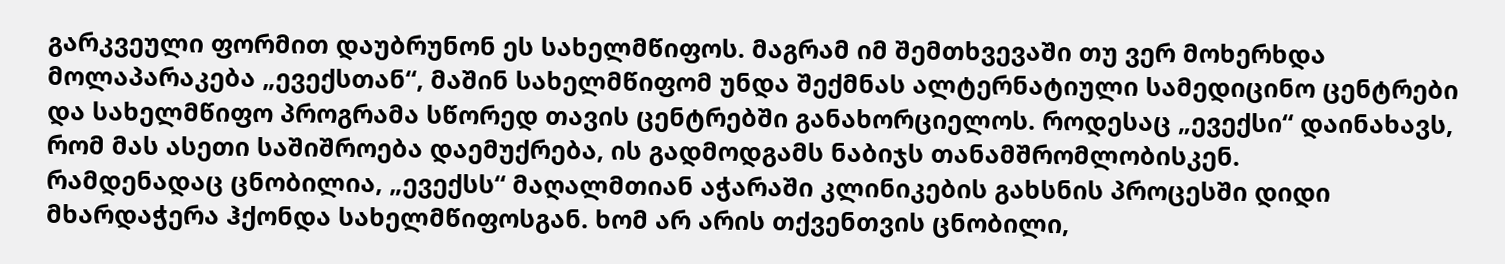გარკვეული ფორმით დაუბრუნონ ეს სახელმწიფოს. მაგრამ იმ შემთხვევაში თუ ვერ მოხერხდა მოლაპარაკება „ევექსთან“, მაშინ სახელმწიფომ უნდა შექმნას ალტერნატიული სამედიცინო ცენტრები და სახელმწიფო პროგრამა სწორედ თავის ცენტრებში განახორციელოს. როდესაც „ევექსი“ დაინახავს, რომ მას ასეთი საშიშროება დაემუქრება, ის გადმოდგამს ნაბიჯს თანამშრომლობისკენ.
რამდენადაც ცნობილია, „ევექსს“ მაღალმთიან აჭარაში კლინიკების გახსნის პროცესში დიდი მხარდაჭერა ჰქონდა სახელმწიფოსგან. ხომ არ არის თქვენთვის ცნობილი,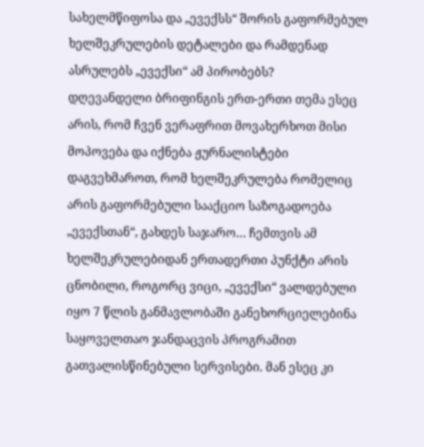სახელმწიფოსა და „ევექსს“ შორის გაფორმებულ ხელშეკრულების დეტალები და რამდენად ასრულებს „ევექსი“ ამ პირობებს?
დღევანდელი ბრიფინგის ერთ-ერთი თემა ესეც არის, რომ ჩვენ ვერაფრით მოვახერხოთ მისი მოპოვება და იქნება ჟურნალისტები დაგვეხმაროთ, რომ ხელშეკრულება რომელიც არის გაფორმებული სააქციო საზოგადოება „ევექსთან“, გახდეს საჯარო… ჩემთვის ამ ხელშეკრულებიდან ერთადერთი პუნქტი არის ცნობილი, როგორც ვიცი, „ევექსი“ ვალდებული იყო 7 წლის განმავლობაში განეხორციელებინა საყოველთაო ჯანდაცვის პროგრამით გათვალისწინებული სერვისები. მან ესეც კი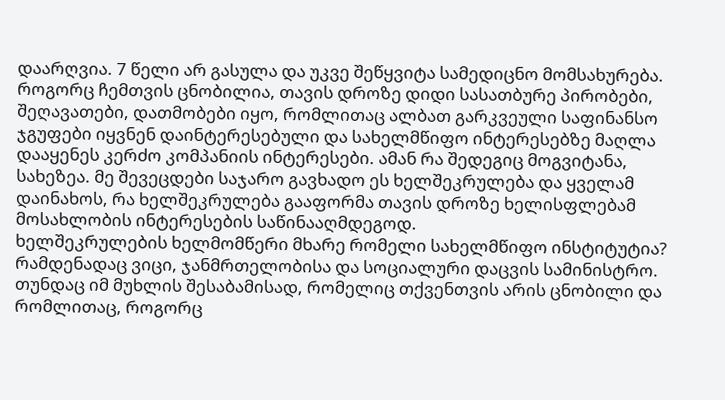დაარღვია. 7 წელი არ გასულა და უკვე შეწყვიტა სამედიცნო მომსახურება. როგორც ჩემთვის ცნობილია, თავის დროზე დიდი სასათბურე პირობები, შეღავათები, დათმობები იყო, რომლითაც ალბათ გარკვეული საფინანსო ჯგუფები იყვნენ დაინტერესებული და სახელმწიფო ინტერესებზე მაღლა დააყენეს კერძო კომპანიის ინტერესები. ამან რა შედეგიც მოგვიტანა, სახეზეა. მე შევეცდები საჯარო გავხადო ეს ხელშეკრულება და ყველამ დაინახოს, რა ხელშეკრულება გააფორმა თავის დროზე ხელისფლებამ მოსახლობის ინტერესების საწინააღმდეგოდ.
ხელშეკრულების ხელმომწერი მხარე რომელი სახელმწიფო ინსტიტუტია?
რამდენადაც ვიცი, ჯანმრთელობისა და სოციალური დაცვის სამინისტრო.
თუნდაც იმ მუხლის შესაბამისად, რომელიც თქვენთვის არის ცნობილი და რომლითაც, როგორც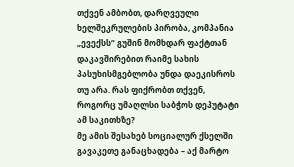თქვენ ამბობთ, დარღვეული ხელშეკრულების პირობა, კომპანია „ევექსს“ გუშინ მომხდარ ფაქტთან დაკავშირებით რაიმე სახის პასუხისმგებლობა უნდა დაეკისროს თუ არა. რას ფიქრობთ თქვენ, როგორც უმაღლსი საბჭოს დეპუტატი ამ საკითხზე?
მე ამის შესახებ სოციალურ ქსელში გავაკეთე განაცხადება – აქ მარტო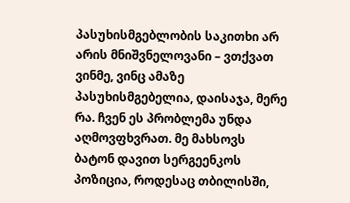პასუხისმგებლობის საკითხი არ არის მნიშვნელოვანი – ვთქვათ ვინმე, ვინც ამაზე პასუხისმგებელია, დაისაჯა, მერე რა. ჩვენ ეს პრობლემა უნდა აღმოვფხვრათ. მე მახსოვს ბატონ დავით სერგეენკოს პოზიცია, როდესაც თბილისში,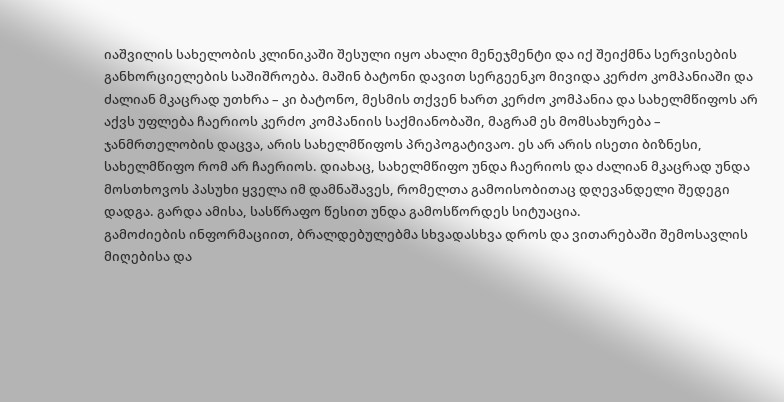იაშვილის სახელობის კლინიკაში შესული იყო ახალი მენეჯმენტი და იქ შეიქმნა სერვისების განხორციელების საშიშროება. მაშინ ბატონი დავით სერგეენკო მივიდა კერძო კომპანიაში და ძალიან მკაცრად უთხრა – კი ბატონო, მესმის თქვენ ხართ კერძო კომპანია და სახელმწიფოს არ აქვს უფლება ჩაერიოს კერძო კომპანიის საქმიანობაში, მაგრამ ეს მომსახურება – ჯანმრთელობის დაცვა, არის სახელმწიფოს პრეპოგატივაო. ეს არ არის ისეთი ბიზნესი, სახელმწიფო რომ არ ჩაერიოს. დიახაც, სახელმწიფო უნდა ჩაერიოს და ძალიან მკაცრად უნდა მოსთხოვოს პასუხი ყველა იმ დამნაშავეს, რომელთა გამოისობითაც დღევანდელი შედეგი დადგა. გარდა ამისა, სასწრაფო წესით უნდა გამოსწორდეს სიტუაცია.
გამოძიების ინფორმაციით, ბრალდებულებმა სხვადასხვა დროს და ვითარებაში შემოსავლის მიღებისა და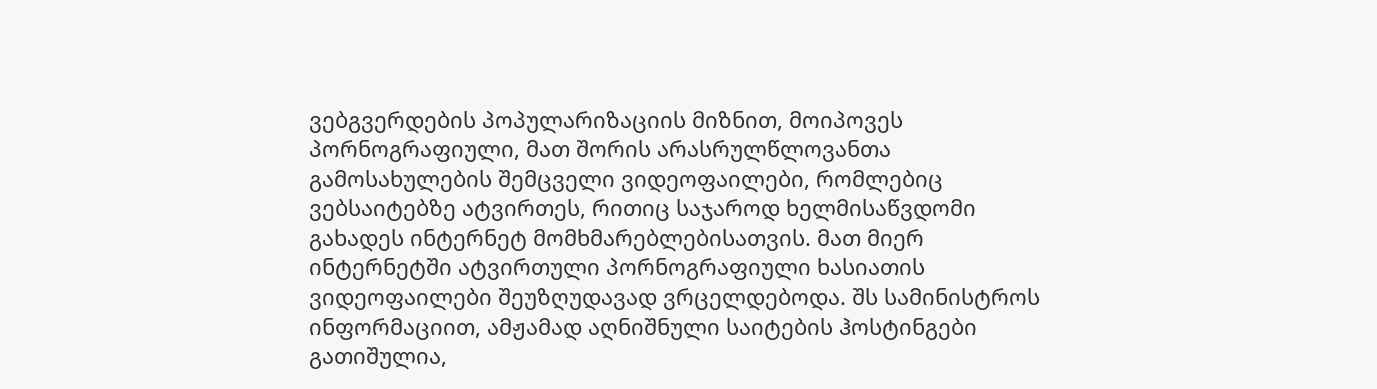ვებგვერდების პოპულარიზაციის მიზნით, მოიპოვეს პორნოგრაფიული, მათ შორის არასრულწლოვანთა გამოსახულების შემცველი ვიდეოფაილები, რომლებიც ვებსაიტებზე ატვირთეს, რითიც საჯაროდ ხელმისაწვდომი გახადეს ინტერნეტ მომხმარებლებისათვის. მათ მიერ ინტერნეტში ატვირთული პორნოგრაფიული ხასიათის ვიდეოფაილები შეუზღუდავად ვრცელდებოდა. შს სამინისტროს ინფორმაციით, ამჟამად აღნიშნული საიტების ჰოსტინგები გათიშულია,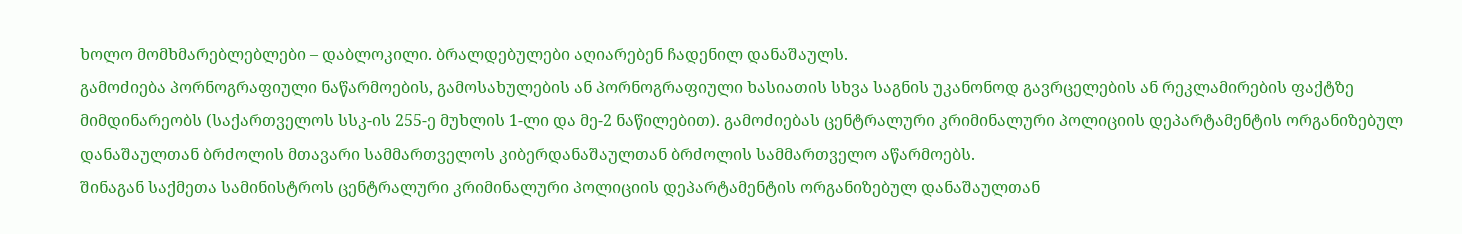ხოლო მომხმარებლებლები – დაბლოკილი. ბრალდებულები აღიარებენ ჩადენილ დანაშაულს.
გამოძიება პორნოგრაფიული ნაწარმოების, გამოსახულების ან პორნოგრაფიული ხასიათის სხვა საგნის უკანონოდ გავრცელების ან რეკლამირების ფაქტზე მიმდინარეობს (საქართველოს სსკ-ის 255-ე მუხლის 1-ლი და მე-2 ნაწილებით). გამოძიებას ცენტრალური კრიმინალური პოლიციის დეპარტამენტის ორგანიზებულ დანაშაულთან ბრძოლის მთავარი სამმართველოს კიბერდანაშაულთან ბრძოლის სამმართველო აწარმოებს.
შინაგან საქმეთა სამინისტროს ცენტრალური კრიმინალური პოლიციის დეპარტამენტის ორგანიზებულ დანაშაულთან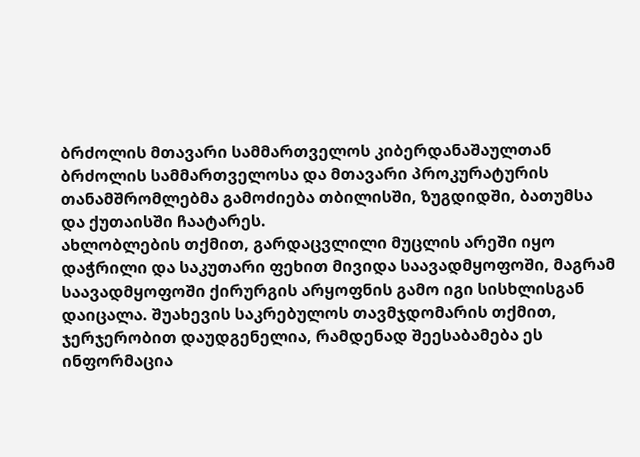ბრძოლის მთავარი სამმართველოს კიბერდანაშაულთან ბრძოლის სამმართველოსა და მთავარი პროკურატურის თანამშრომლებმა გამოძიება თბილისში, ზუგდიდში, ბათუმსა და ქუთაისში ჩაატარეს.
ახლობლების თქმით, გარდაცვლილი მუცლის არეში იყო დაჭრილი და საკუთარი ფეხით მივიდა საავადმყოფოში, მაგრამ საავადმყოფოში ქირურგის არყოფნის გამო იგი სისხლისგან დაიცალა. შუახევის საკრებულოს თავმჯდომარის თქმით, ჯერჯერობით დაუდგენელია, რამდენად შეესაბამება ეს ინფორმაცია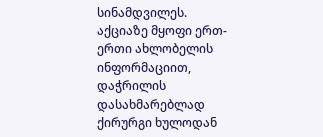სინამდვილეს.
აქციაზე მყოფი ერთ-ერთი ახლობელის ინფორმაციით, დაჭრილის დასახმარებლად ქირურგი ხულოდან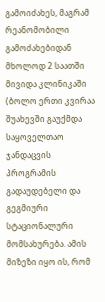გამოიძახეს, მაგრამ რეანომობილი გამოძახებიდან მხოლოდ 2 საათში მივიდა კლინიკაში (ბოლო ერთი კვირაა შუახევში გაუქმდა საყოველთაო ჯანდაცვის პროგრამის გადაუდებელი და გეგმიური სტაციონალური მომსახურება. ამის მიზეზი იყო ის, რომ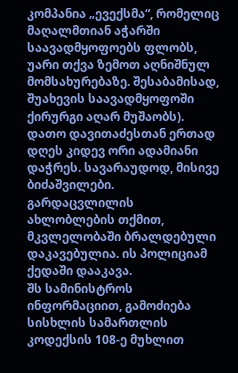კომპანია „ევექსმა“, რომელიც მაღალმთიან აჭარში საავადმყოფოებს ფლობს, უარი თქვა ზემოთ აღნიშნულ მომსახურებაზე. შესაბამისად, შუახევის საავადმყოფოში ქირურგი აღარ მუშაობს).
დათო დავითაძესთან ერთად დღეს კიდევ ორი ადამიანი დაჭრეს. სავარაუდოდ, მისივე ბიძაშვილები.
გარდაცვლილის ახლობლების თქმით, მკვლელობაში ბრალდებული დაკავებულია. ის პოლიციამ ქედაში დააკავა.
შს სამინისტროს ინფორმაციით, გამოძიება სისხლის სამართლის კოდექსის 108-ე მუხლით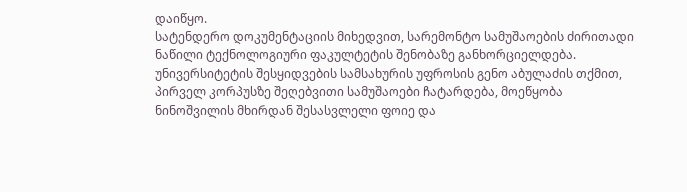დაიწყო.
სატენდერო დოკუმენტაციის მიხედვით, სარემონტო სამუშაოების ძირითადი ნაწილი ტექნოლოგიური ფაკულტეტის შენობაზე განხორციელდება.
უნივერსიტეტის შესყიდვების სამსახურის უფროსის გენო აბულაძის თქმით, პირველ კორპუსზე შეღებვითი სამუშაოები ჩატარდება, მოეწყობა ნინოშვილის მხირდან შესასვლელი ფოიე და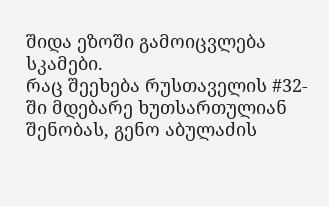შიდა ეზოში გამოიცვლება სკამები.
რაც შეეხება რუსთაველის #32-ში მდებარე ხუთსართულიან შენობას, გენო აბულაძის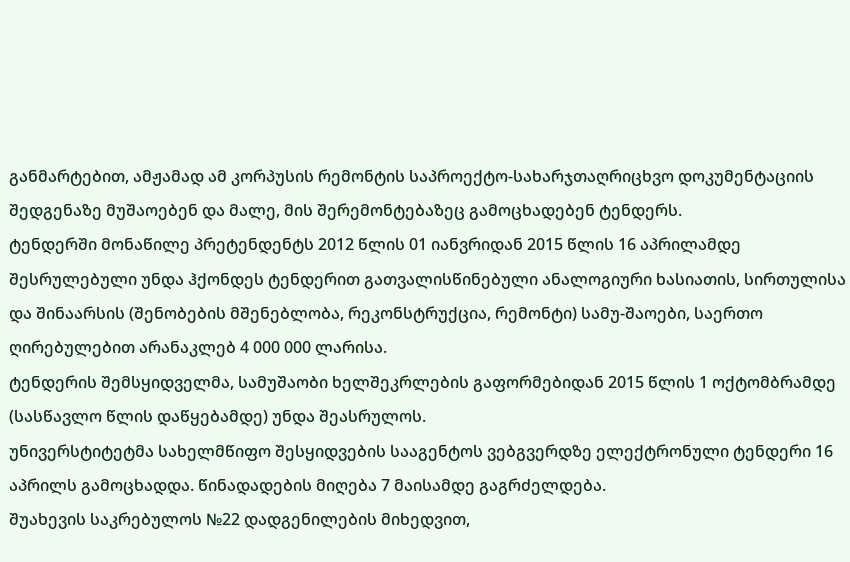განმარტებით, ამჟამად ამ კორპუსის რემონტის საპროექტო-სახარჯთაღრიცხვო დოკუმენტაციის შედგენაზე მუშაოებენ და მალე, მის შერემონტებაზეც გამოცხადებენ ტენდერს.
ტენდერში მონაწილე პრეტენდენტს 2012 წლის 01 იანვრიდან 2015 წლის 16 აპრილამდე შესრულებული უნდა ჰქონდეს ტენდერით გათვალისწინებული ანალოგიური ხასიათის, სირთულისა და შინაარსის (შენობების მშენებლობა, რეკონსტრუქცია, რემონტი) სამუ-შაოები, საერთო ღირებულებით არანაკლებ 4 000 000 ლარისა.
ტენდერის შემსყიდველმა, სამუშაობი ხელშეკრლების გაფორმებიდან 2015 წლის 1 ოქტომბრამდე (სასწავლო წლის დაწყებამდე) უნდა შეასრულოს.
უნივერსტიტეტმა სახელმწიფო შესყიდვების სააგენტოს ვებგვერდზე ელექტრონული ტენდერი 16 აპრილს გამოცხადდა. წინადადების მიღება 7 მაისამდე გაგრძელდება.
შუახევის საკრებულოს №22 დადგენილების მიხედვით,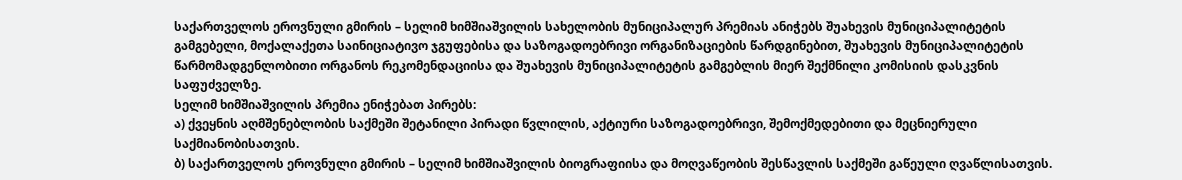საქართველოს ეროვნული გმირის – სელიმ ხიმშიაშვილის სახელობის მუნიციპალურ პრემიას ანიჭებს შუახევის მუნიციპალიტეტის გამგებელი, მოქალაქეთა საინიციატივო ჯგუფებისა და საზოგადოებრივი ორგანიზაციების წარდგინებით, შუახევის მუნიციპალიტეტის წარმომადგენლობითი ორგანოს რეკომენდაციისა და შუახევის მუნიციპალიტეტის გამგებლის მიერ შექმნილი კომისიის დასკვნის საფუძველზე.
სელიმ ხიმშიაშვილის პრემია ენიჭებათ პირებს:
ა) ქვეყნის აღმშენებლობის საქმეში შეტანილი პირადი წვლილის, აქტიური საზოგადოებრივი, შემოქმედებითი და მეცნიერული საქმიანობისათვის.
ბ) საქართველოს ეროვნული გმირის – სელიმ ხიმშიაშვილის ბიოგრაფიისა და მოღვაწეობის შესწავლის საქმეში გაწეული ღვაწლისათვის.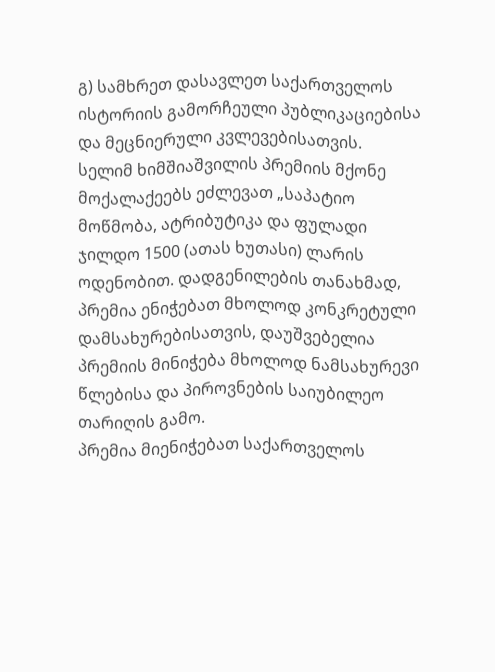გ) სამხრეთ დასავლეთ საქართველოს ისტორიის გამორჩეული პუბლიკაციებისა და მეცნიერული კვლევებისათვის.
სელიმ ხიმშიაშვილის პრემიის მქონე მოქალაქეებს ეძლევათ „საპატიო მოწმობა, ატრიბუტიკა და ფულადი ჯილდო 1500 (ათას ხუთასი) ლარის ოდენობით. დადგენილების თანახმად, პრემია ენიჭებათ მხოლოდ კონკრეტული დამსახურებისათვის, დაუშვებელია პრემიის მინიჭება მხოლოდ ნამსახურევი წლებისა და პიროვნების საიუბილეო თარიღის გამო.
პრემია მიენიჭებათ საქართველოს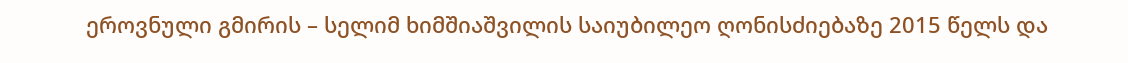ეროვნული გმირის – სელიმ ხიმშიაშვილის საიუბილეო ღონისძიებაზე 2015 წელს და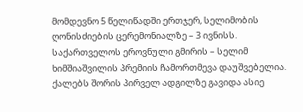მომდევნო 5 წელიწადში ერთჯერ, სელიმობის ღონისძიების ცერემონიალზე – 3 ივნისს.
საქართველოს ეროვნული გმირის – სელიმ ხიმშიაშვილის პრემიის ჩამორთმევა დაუშვებელია.
ქალებს შორის პირველ ადგილზე გავიდა ასიე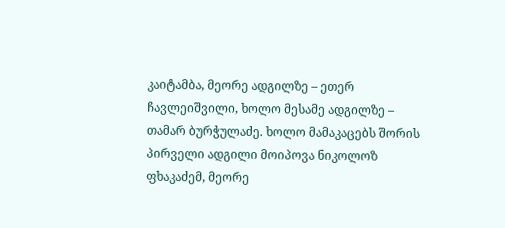კაიტამბა, მეორე ადგილზე – ეთერ ჩავლეიშვილი, ხოლო მესამე ადგილზე – თამარ ბურჭულაძე. ხოლო მამაკაცებს შორის პირველი ადგილი მოიპოვა ნიკოლოზ ფხაკაძემ, მეორე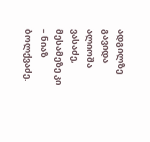ადგილზე გავიდა ალიოშა ვასაძე, მესამეზე კი – ნიაზ ბოლქვაძე.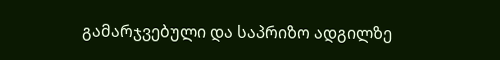გამარჯვებული და საპრიზო ადგილზე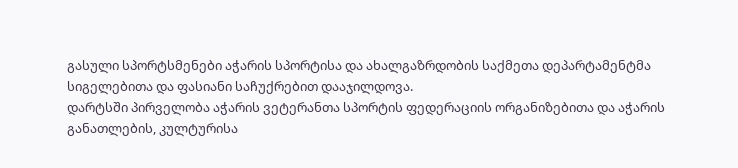გასული სპორტსმენები აჭარის სპორტისა და ახალგაზრდობის საქმეთა დეპარტამენტმა სიგელებითა და ფასიანი საჩუქრებით დააჯილდოვა.
დარტსში პირველობა აჭარის ვეტერანთა სპორტის ფედერაციის ორგანიზებითა და აჭარის განათლების, კულტურისა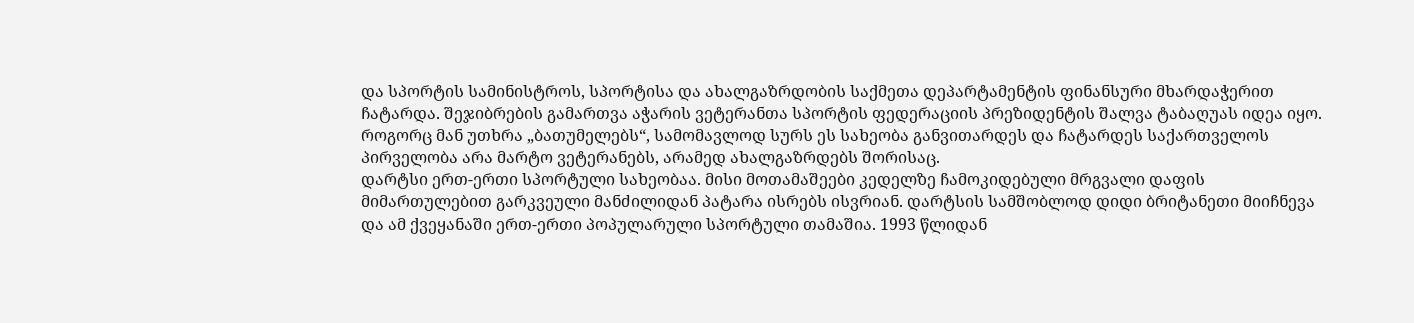და სპორტის სამინისტროს, სპორტისა და ახალგაზრდობის საქმეთა დეპარტამენტის ფინანსური მხარდაჭერით ჩატარდა. შეჯიბრების გამართვა აჭარის ვეტერანთა სპორტის ფედერაციის პრეზიდენტის შალვა ტაბაღუას იდეა იყო. როგორც მან უთხრა „ბათუმელებს“, სამომავლოდ სურს ეს სახეობა განვითარდეს და ჩატარდეს საქართველოს პირველობა არა მარტო ვეტერანებს, არამედ ახალგაზრდებს შორისაც.
დარტსი ერთ-ერთი სპორტული სახეობაა. მისი მოთამაშეები კედელზე ჩამოკიდებული მრგვალი დაფის მიმართულებით გარკვეული მანძილიდან პატარა ისრებს ისვრიან. დარტსის სამშობლოდ დიდი ბრიტანეთი მიიჩნევა და ამ ქვეყანაში ერთ-ერთი პოპულარული სპორტული თამაშია. 1993 წლიდან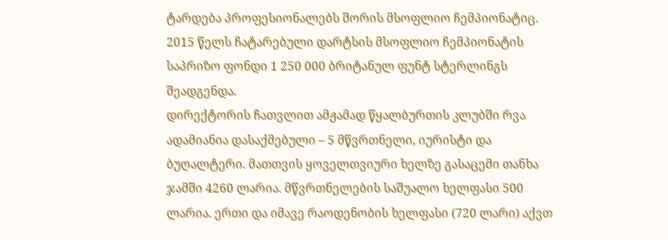ტარდება პროფესიონალებს შორის მსოფლიო ჩემპიონატიც. 2015 წელს ჩატარებული დარტსის მსოფლიო ჩემპიონატის საპრიზო ფონდი 1 250 000 ბრიტანულ ფუნტ სტერლინგს შეადგენდა.
დირექტორის ჩათვლით ამჟამად წყალბურთის კლუბში რვა ადამიანია დასაქმებული – 5 მწვრთნელი, იურისტი და ბუღალტერი. მათთვის ყოველთვიური ხელზე გასაცემი თანხა ჯამში 4260 ლარია. მწვრთნელების საშუალო ხელფასი 500 ლარია. ერთი და იმავე რაოდენობის ხელფასი (720 ლარი) აქვთ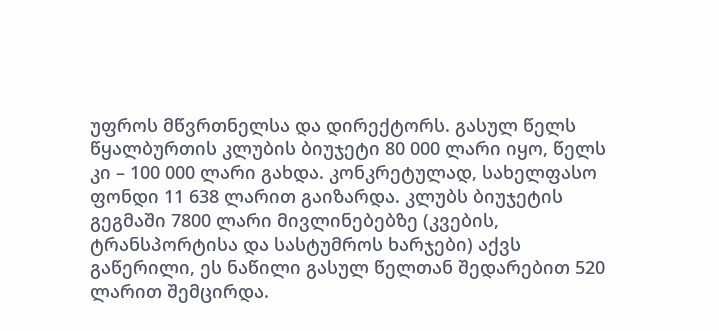უფროს მწვრთნელსა და დირექტორს. გასულ წელს წყალბურთის კლუბის ბიუჯეტი 80 000 ლარი იყო, წელს კი – 100 000 ლარი გახდა. კონკრეტულად, სახელფასო ფონდი 11 638 ლარით გაიზარდა. კლუბს ბიუჯეტის გეგმაში 7800 ლარი მივლინებებზე (კვების, ტრანსპორტისა და სასტუმროს ხარჯები) აქვს გაწერილი, ეს ნაწილი გასულ წელთან შედარებით 520 ლარით შემცირდა.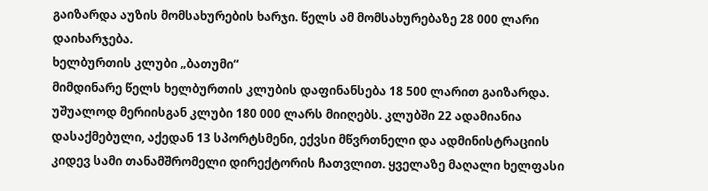გაიზარდა აუზის მომსახურების ხარჯი. წელს ამ მომსახურებაზე 28 000 ლარი დაიხარჯება.
ხელბურთის კლუბი „ბათუმი“
მიმდინარე წელს ხელბურთის კლუბის დაფინანსება 18 500 ლარით გაიზარდა. უშუალოდ მერიისგან კლუბი 180 000 ლარს მიიღებს. კლუბში 22 ადამიანია დასაქმებული, აქედან 13 სპორტსმენი, ექვსი მწვრთნელი და ადმინისტრაციის კიდევ სამი თანამშრომელი დირექტორის ჩათვლით. ყველაზე მაღალი ხელფასი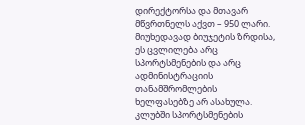დირექტორსა და მთავარ მწვრთნელს აქვთ – 950 ლარი. მიუხედავად ბიუჯეტის ზრდისა, ეს ცვლილება არც სპორტსმენების და არც ადმინისტრაციის თანამშრომლების ხელფასებზე არ ასახულა. კლუბში სპორტსმენების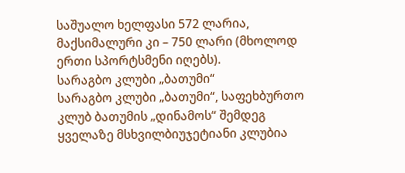საშუალო ხელფასი 572 ლარია, მაქსიმალური კი – 750 ლარი (მხოლოდ ერთი სპორტსმენი იღებს).
სარაგბო კლუბი „ბათუმი“
სარაგბო კლუბი „ბათუმი“, საფეხბურთო კლუბ ბათუმის „დინამოს“ შემდეგ ყველაზე მსხვილბიუჯეტიანი კლუბია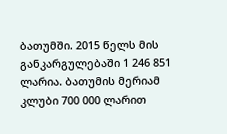ბათუმში. 2015 წელს მის განკარგულებაში 1 246 851 ლარია. ბათუმის მერიამ კლუბი 700 000 ლარით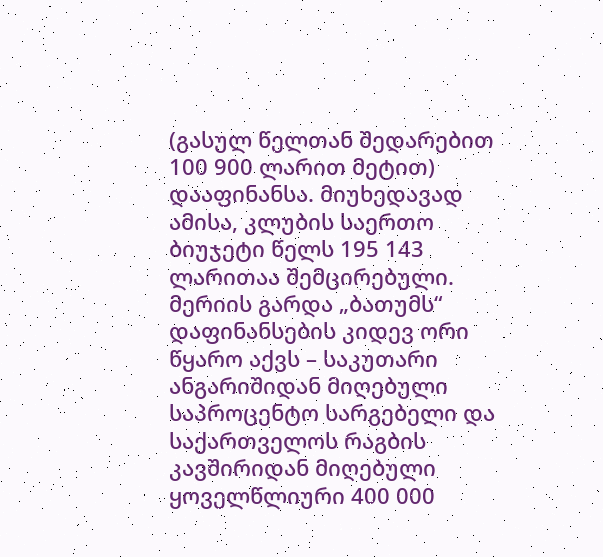(გასულ წელთან შედარებით 100 900 ლარით მეტით) დააფინანსა. მიუხედავად ამისა, კლუბის საერთო ბიუჯეტი წელს 195 143 ლარითაა შემცირებული. მერიის გარდა „ბათუმს“ დაფინანსების კიდევ ორი წყარო აქვს – საკუთარი ანგარიშიდან მიღებული საპროცენტო სარგებელი და საქართველოს რაგბის კავშირიდან მიღებული ყოველწლიური 400 000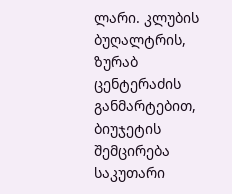ლარი. კლუბის ბუღალტრის, ზურაბ ცენტერაძის განმარტებით, ბიუჯეტის შემცირება საკუთარი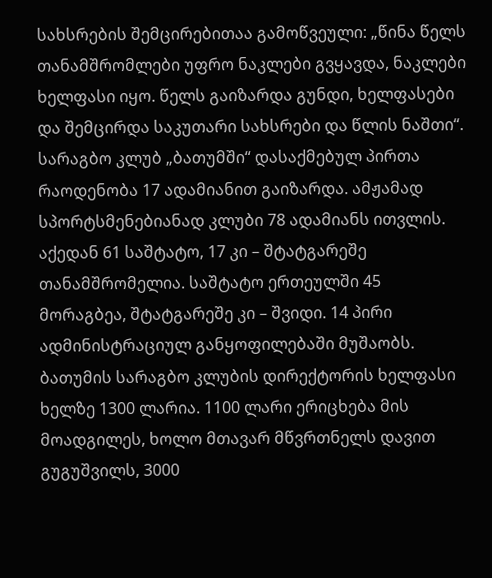სახსრების შემცირებითაა გამოწვეული: „წინა წელს თანამშრომლები უფრო ნაკლები გვყავდა, ნაკლები ხელფასი იყო. წელს გაიზარდა გუნდი, ხელფასები და შემცირდა საკუთარი სახსრები და წლის ნაშთი“. სარაგბო კლუბ „ბათუმში“ დასაქმებულ პირთა რაოდენობა 17 ადამიანით გაიზარდა. ამჟამად სპორტსმენებიანად კლუბი 78 ადამიანს ითვლის. აქედან 61 საშტატო, 17 კი – შტატგარეშე თანამშრომელია. საშტატო ერთეულში 45 მორაგბეა, შტატგარეშე კი – შვიდი. 14 პირი ადმინისტრაციულ განყოფილებაში მუშაობს. ბათუმის სარაგბო კლუბის დირექტორის ხელფასი ხელზე 1300 ლარია. 1100 ლარი ერიცხება მის მოადგილეს, ხოლო მთავარ მწვრთნელს დავით გუგუშვილს, 3000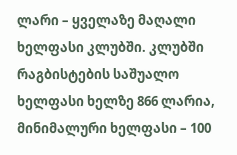ლარი – ყველაზე მაღალი ხელფასი კლუბში. კლუბში რაგბისტების საშუალო ხელფასი ხელზე 866 ლარია, მინიმალური ხელფასი – 100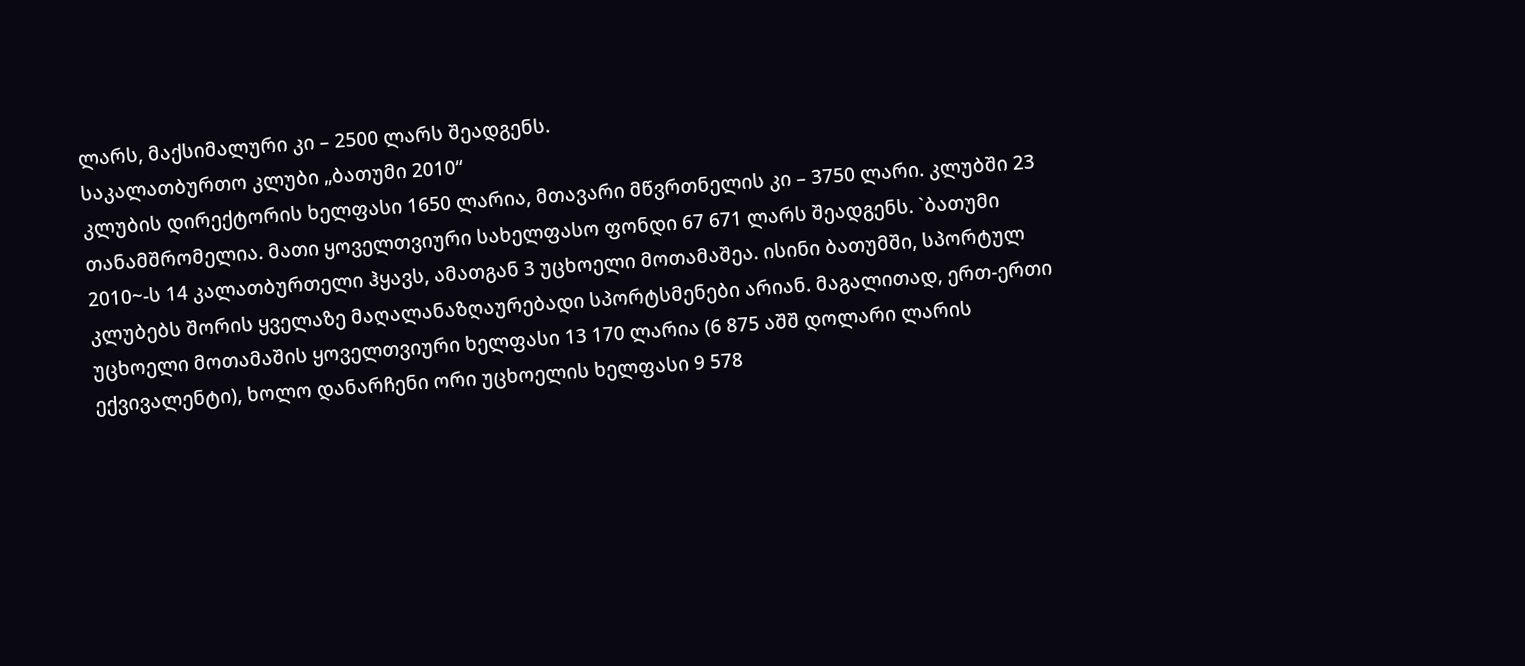ლარს, მაქსიმალური კი – 2500 ლარს შეადგენს.
საკალათბურთო კლუბი „ბათუმი 2010“
კლუბის დირექტორის ხელფასი 1650 ლარია, მთავარი მწვრთნელის კი – 3750 ლარი. კლუბში 23 თანამშრომელია. მათი ყოველთვიური სახელფასო ფონდი 67 671 ლარს შეადგენს. `ბათუმი 2010~-ს 14 კალათბურთელი ჰყავს, ამათგან 3 უცხოელი მოთამაშეა. ისინი ბათუმში, სპორტულ კლუბებს შორის ყველაზე მაღალანაზღაურებადი სპორტსმენები არიან. მაგალითად, ერთ-ერთი უცხოელი მოთამაშის ყოველთვიური ხელფასი 13 170 ლარია (6 875 აშშ დოლარი ლარის ექვივალენტი), ხოლო დანარჩენი ორი უცხოელის ხელფასი 9 578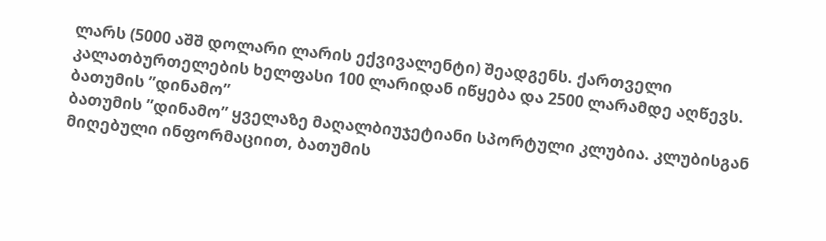ლარს (5000 აშშ დოლარი ლარის ექვივალენტი) შეადგენს. ქართველი კალათბურთელების ხელფასი 100 ლარიდან იწყება და 2500 ლარამდე აღწევს.
ბათუმის ”დინამო”
ბათუმის ”დინამო” ყველაზე მაღალბიუჯეტიანი სპორტული კლუბია. კლუბისგან მიღებული ინფორმაციით, ბათუმის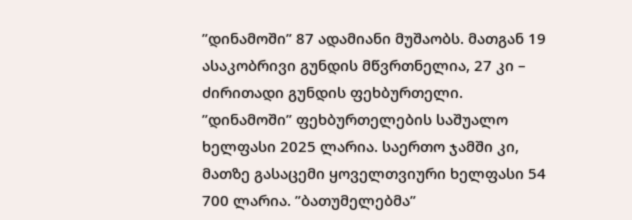”დინამოში” 87 ადამიანი მუშაობს. მათგან 19 ასაკობრივი გუნდის მწვრთნელია, 27 კი – ძირითადი გუნდის ფეხბურთელი. ”დინამოში” ფეხბურთელების საშუალო ხელფასი 2025 ლარია. საერთო ჯამში კი, მათზე გასაცემი ყოველთვიური ხელფასი 54 700 ლარია. ”ბათუმელებმა”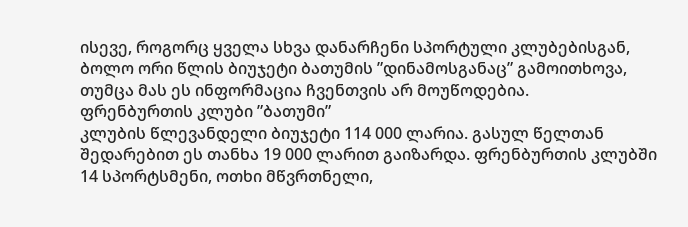ისევე, როგორც ყველა სხვა დანარჩენი სპორტული კლუბებისგან, ბოლო ორი წლის ბიუჯეტი ბათუმის ”დინამოსგანაც” გამოითხოვა, თუმცა მას ეს ინფორმაცია ჩვენთვის არ მოუწოდებია.
ფრენბურთის კლუბი ”ბათუმი”
კლუბის წლევანდელი ბიუჯეტი 114 000 ლარია. გასულ წელთან შედარებით ეს თანხა 19 000 ლარით გაიზარდა. ფრენბურთის კლუბში 14 სპორტსმენი, ოთხი მწვრთნელი,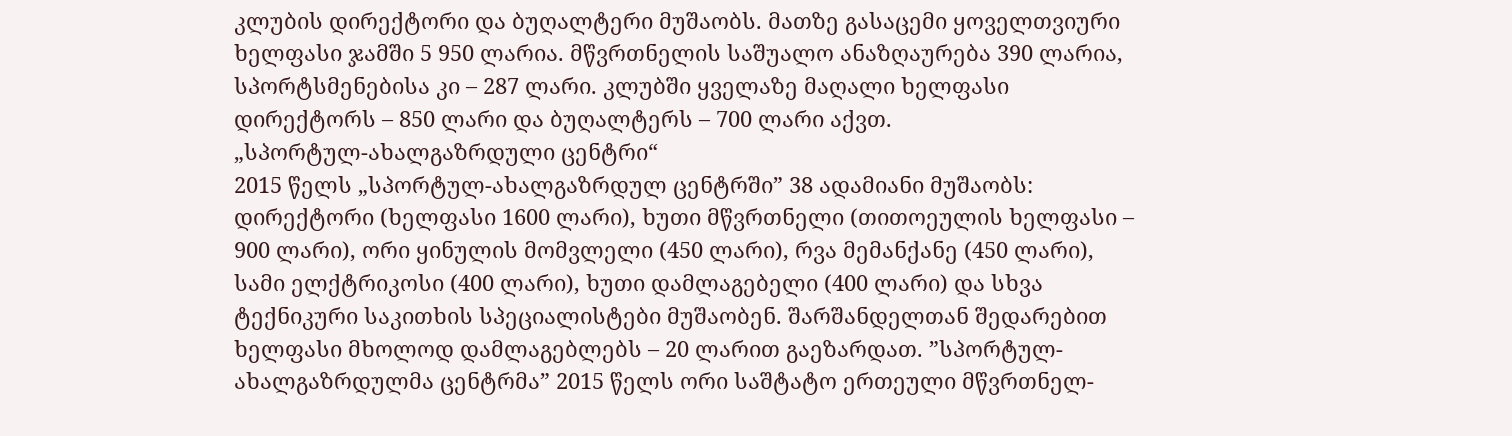კლუბის დირექტორი და ბუღალტერი მუშაობს. მათზე გასაცემი ყოველთვიური ხელფასი ჯამში 5 950 ლარია. მწვრთნელის საშუალო ანაზღაურება 390 ლარია, სპორტსმენებისა კი – 287 ლარი. კლუბში ყველაზე მაღალი ხელფასი დირექტორს – 850 ლარი და ბუღალტერს – 700 ლარი აქვთ.
„სპორტულ-ახალგაზრდული ცენტრი“
2015 წელს „სპორტულ-ახალგაზრდულ ცენტრში” 38 ადამიანი მუშაობს: დირექტორი (ხელფასი 1600 ლარი), ხუთი მწვრთნელი (თითოეულის ხელფასი – 900 ლარი), ორი ყინულის მომვლელი (450 ლარი), რვა მემანქანე (450 ლარი), სამი ელქტრიკოსი (400 ლარი), ხუთი დამლაგებელი (400 ლარი) და სხვა ტექნიკური საკითხის სპეციალისტები მუშაობენ. შარშანდელთან შედარებით ხელფასი მხოლოდ დამლაგებლებს – 20 ლარით გაეზარდათ. ”სპორტულ-ახალგაზრდულმა ცენტრმა” 2015 წელს ორი საშტატო ერთეული მწვრთნელ-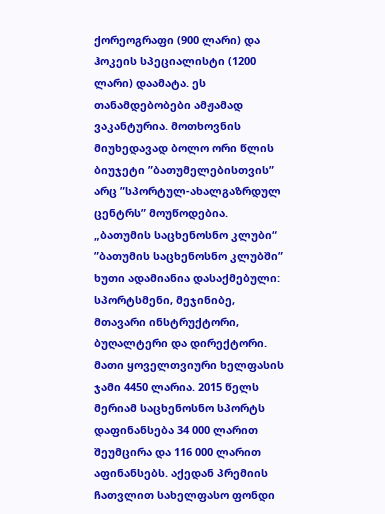ქორეოგრაფი (900 ლარი) და ჰოკეის სპეციალისტი (1200 ლარი) დაამატა. ეს თანამდებობები ამჟამად ვაკანტურია. მოთხოვნის მიუხედავად ბოლო ორი წლის ბიუჯეტი ”ბათუმელებისთვის” არც ”სპორტულ-ახალგაზრდულ ცენტრს” მოუწოდებია.
„ბათუმის საცხენოსნო კლუბი“
”ბათუმის საცხენოსნო კლუბში” ხუთი ადამიანია დასაქმებული: სპორტსმენი, მეჯინიბე, მთავარი ინსტრუქტორი, ბუღალტერი და დირექტორი. მათი ყოველთვიური ხელფასის ჯამი 4450 ლარია. 2015 წელს მერიამ საცხენოსნო სპორტს დაფინანსება 34 000 ლარით შეუმცირა და 116 000 ლარით აფინანსებს. აქედან პრემიის ჩათვლით სახელფასო ფონდი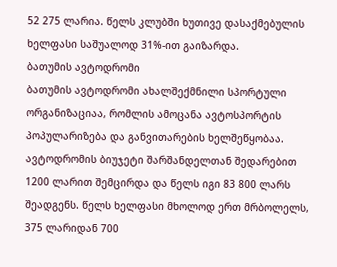52 275 ლარია. წელს კლუბში ხუთივე დასაქმებულის ხელფასი საშუალოდ 31%-ით გაიზარდა.
ბათუმის ავტოდრომი
ბათუმის ავტოდრომი ახალშექმნილი სპორტული ორგანიზაციაა, რომლის ამოცანა ავტოსპორტის პოპულარიზება და განვითარების ხელშეწყობაა. ავტოდრომის ბიუჯეტი შარშანდელთან შედარებით 1200 ლარით შემცირდა და წელს იგი 83 800 ლარს შეადგენს. წელს ხელფასი მხოლოდ ერთ მრბოლელს, 375 ლარიდან 700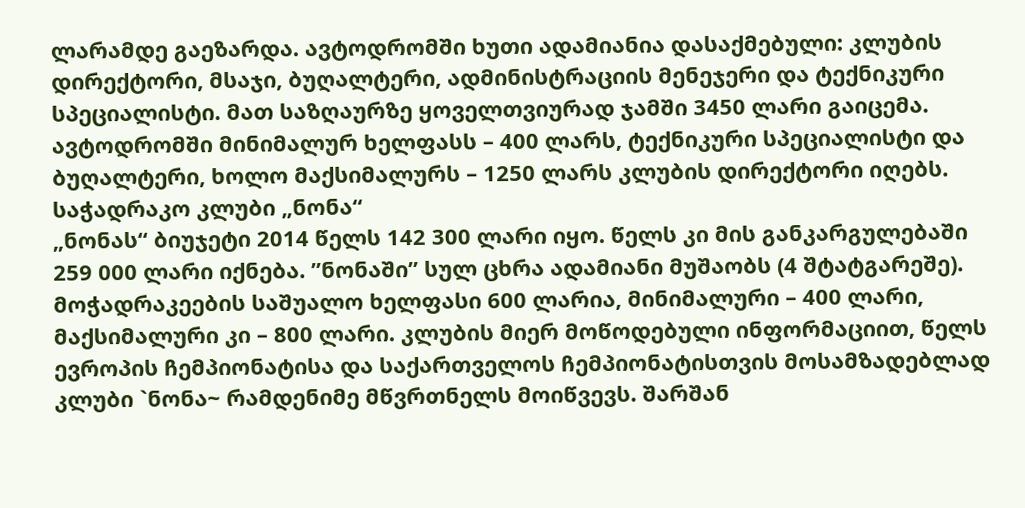ლარამდე გაეზარდა. ავტოდრომში ხუთი ადამიანია დასაქმებული: კლუბის დირექტორი, მსაჯი, ბუღალტერი, ადმინისტრაციის მენეჯერი და ტექნიკური სპეციალისტი. მათ საზღაურზე ყოველთვიურად ჯამში 3450 ლარი გაიცემა. ავტოდრომში მინიმალურ ხელფასს – 400 ლარს, ტექნიკური სპეციალისტი და ბუღალტერი, ხოლო მაქსიმალურს – 1250 ლარს კლუბის დირექტორი იღებს.
საჭადრაკო კლუბი „ნონა“
„ნონას“ ბიუჯეტი 2014 წელს 142 300 ლარი იყო. წელს კი მის განკარგულებაში 259 000 ლარი იქნება. ”ნონაში” სულ ცხრა ადამიანი მუშაობს (4 შტატგარეშე). მოჭადრაკეების საშუალო ხელფასი 600 ლარია, მინიმალური – 400 ლარი, მაქსიმალური კი – 800 ლარი. კლუბის მიერ მოწოდებული ინფორმაციით, წელს ევროპის ჩემპიონატისა და საქართველოს ჩემპიონატისთვის მოსამზადებლად კლუბი `ნონა~ რამდენიმე მწვრთნელს მოიწვევს. შარშან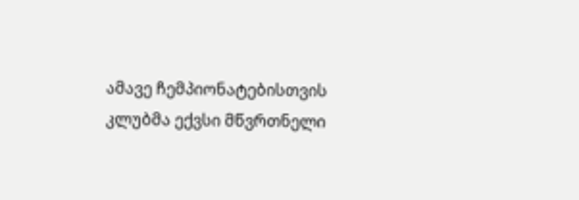ამავე ჩემპიონატებისთვის კლუბმა ექვსი მწვრთნელი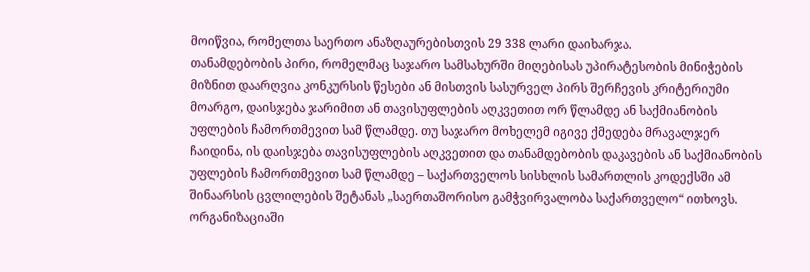მოიწვია, რომელთა საერთო ანაზღაურებისთვის 29 338 ლარი დაიხარჯა.
თანამდებობის პირი, რომელმაც საჯარო სამსახურში მიღებისას უპირატესობის მინიჭების მიზნით დაარღვია კონკურსის წესები ან მისთვის სასურველ პირს შერჩევის კრიტერიუმი მოარგო, დაისჯება ჯარიმით ან თავისუფლების აღკვეთით ორ წლამდე ან საქმიანობის უფლების ჩამორთმევით სამ წლამდე. თუ საჯარო მოხელემ იგივე ქმედება მრავალჯერ ჩაიდინა, ის დაისჯება თავისუფლების აღკვეთით და თანამდებობის დაკავების ან საქმიანობის უფლების ჩამორთმევით სამ წლამდე – საქართველოს სისხლის სამართლის კოდექსში ამ შინაარსის ცვლილების შეტანას „საერთაშორისო გამჭვირვალობა საქართველო“ ითხოვს. ორგანიზაციაში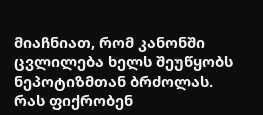მიაჩნიათ, რომ კანონში ცვლილება ხელს შეუწყობს ნეპოტიზმთან ბრძოლას.
რას ფიქრობენ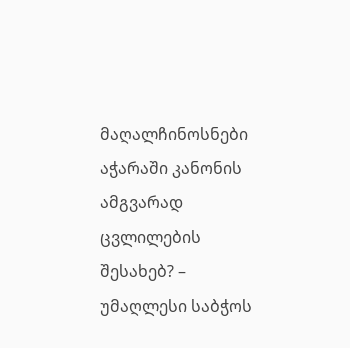მაღალჩინოსნები აჭარაში კანონის ამგვარად ცვლილების შესახებ? – უმაღლესი საბჭოს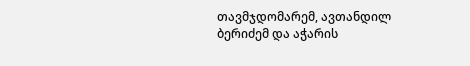თავმჯდომარემ, ავთანდილ ბერიძემ და აჭარის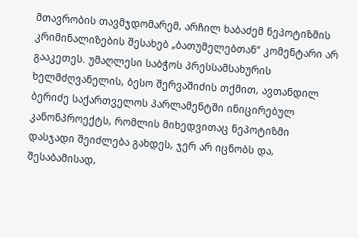მთავრობის თავმჯდომარემ, არჩილ ხაბაძემ ნეპოტიზმის კრიმინალიზების შესახებ „ბათუმელებთან“ კომენტარი არ გააკეთეს. უმაღლესი საბჭოს პრესსამსახურის ხელმძღვანელის, ბესო შერვაშიძის თქმით, ავთანდილ ბერიძე საქართველოს პარლამენტში ინიცირებულ კანონპროექტს, რომლის მიხედვითაც ნეპოტიზმი დასჯადი შეიძლება გახდეს, ჯერ არ იცნობს და, შესაბამისად,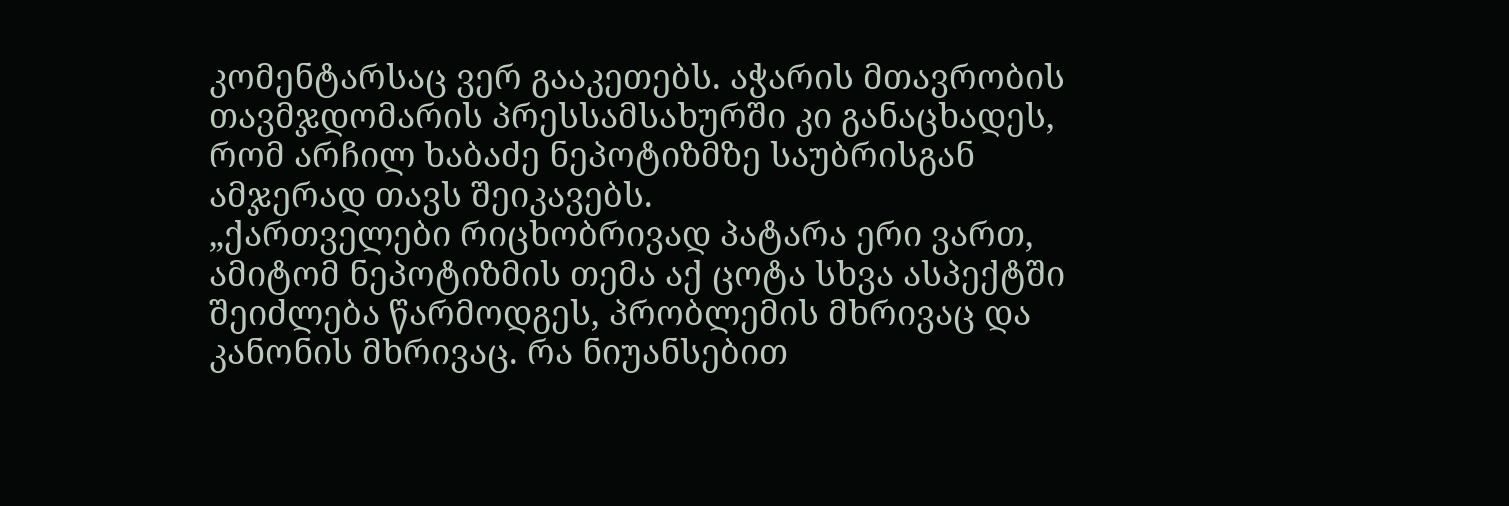კომენტარსაც ვერ გააკეთებს. აჭარის მთავრობის თავმჯდომარის პრესსამსახურში კი განაცხადეს, რომ არჩილ ხაბაძე ნეპოტიზმზე საუბრისგან ამჯერად თავს შეიკავებს.
„ქართველები რიცხობრივად პატარა ერი ვართ, ამიტომ ნეპოტიზმის თემა აქ ცოტა სხვა ასპექტში შეიძლება წარმოდგეს, პრობლემის მხრივაც და კანონის მხრივაც. რა ნიუანსებით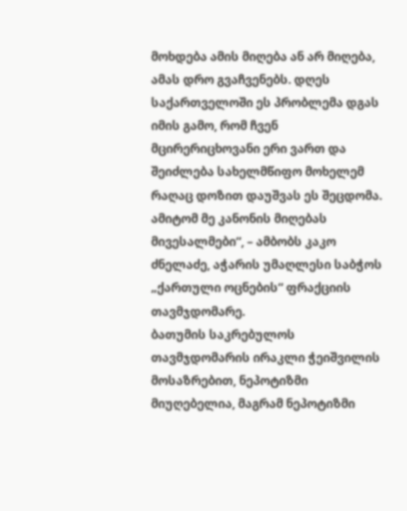მოხდება ამის მიღება ან არ მიღება, ამას დრო გვაჩვენებს. დღეს საქართველოში ეს პრობლემა დგას იმის გამო, რომ ჩვენ მცირერიცხოვანი ერი ვართ და შეიძლება სახელმწიფო მოხელემ რაღაც დოზით დაუშვას ეს შეცდომა. ამიტომ მე კანონის მიღებას მივესალმები“, – ამბობს კაკო ძნელაძე, აჭარის უმაღლესი საბჭოს „ქართული ოცნების“ ფრაქციის თავმჯდომარე.
ბათუმის საკრებულოს თავმჯდომარის ირაკლი ჭეიშვილის მოსაზრებით, ნეპოტიზმი მიუღებელია, მაგრამ ნეპოტიზმი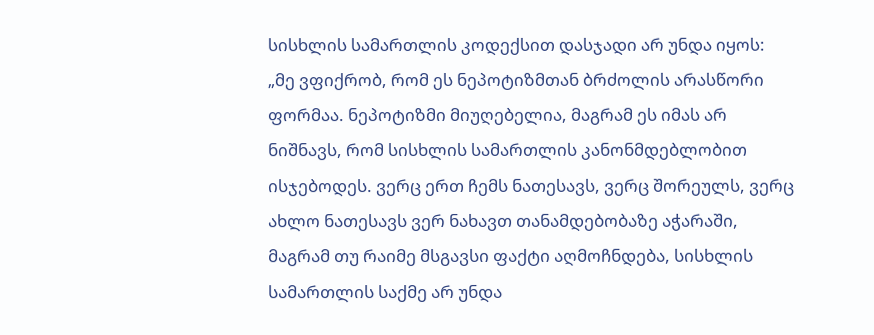სისხლის სამართლის კოდექსით დასჯადი არ უნდა იყოს:
„მე ვფიქრობ, რომ ეს ნეპოტიზმთან ბრძოლის არასწორი ფორმაა. ნეპოტიზმი მიუღებელია, მაგრამ ეს იმას არ ნიშნავს, რომ სისხლის სამართლის კანონმდებლობით ისჯებოდეს. ვერც ერთ ჩემს ნათესავს, ვერც შორეულს, ვერც ახლო ნათესავს ვერ ნახავთ თანამდებობაზე აჭარაში, მაგრამ თუ რაიმე მსგავსი ფაქტი აღმოჩნდება, სისხლის სამართლის საქმე არ უნდა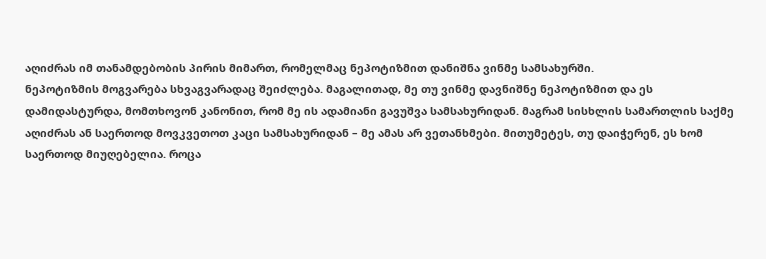აღიძრას იმ თანამდებობის პირის მიმართ, რომელმაც ნეპოტიზმით დანიშნა ვინმე სამსახურში.
ნეპოტიზმის მოგვარება სხვაგვარადაც შეიძლება. მაგალითად, მე თუ ვინმე დავნიშნე ნეპოტიზმით და ეს დამიდასტურდა, მომთხოვონ კანონით, რომ მე ის ადამიანი გავუშვა სამსახურიდან. მაგრამ სისხლის სამართლის საქმე აღიძრას ან საერთოდ მოვკვეთოთ კაცი სამსახურიდან – მე ამას არ ვეთანხმები. მითუმეტეს, თუ დაიჭერენ, ეს ხომ საერთოდ მიუღებელია. როცა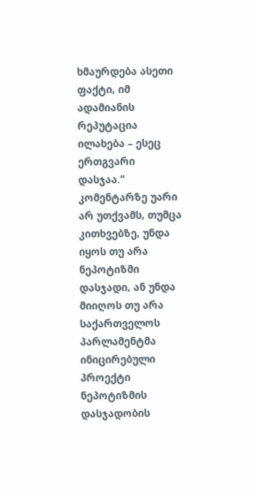ხმაურდება ასეთი ფაქტი, იმ ადამიანის რეპუტაცია ილახება – ესეც ერთგვარი დასჯაა.“
კომენტარზე უარი არ უთქვამს, თუმცა კითხვებზე, უნდა იყოს თუ არა ნეპოტიზმი დასჯადი, ან უნდა მიიღოს თუ არა საქართველოს პარლამენტმა ინიცირებული პროექტი ნეპოტიზმის დასჯადობის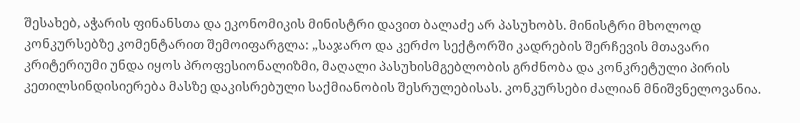შესახებ, აჭარის ფინანსთა და ეკონომიკის მინისტრი დავით ბალაძე არ პასუხობს. მინისტრი მხოლოდ კონკურსებზე კომენტარით შემოიფარგლა: „საჯარო და კერძო სექტორში კადრების შერჩევის მთავარი კრიტერიუმი უნდა იყოს პროფესიონალიზმი, მაღალი პასუხისმგებლობის გრძნობა და კონკრეტული პირის კეთილსინდისიერება მასზე დაკისრებული საქმიანობის შესრულებისას. კონკურსები ძალიან მნიშვნელოვანია.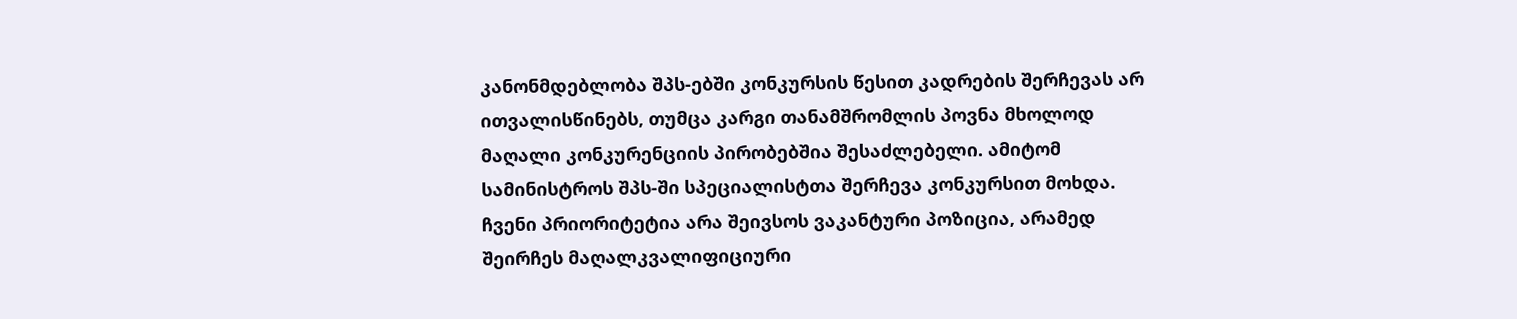კანონმდებლობა შპს-ებში კონკურსის წესით კადრების შერჩევას არ ითვალისწინებს, თუმცა კარგი თანამშრომლის პოვნა მხოლოდ მაღალი კონკურენციის პირობებშია შესაძლებელი. ამიტომ სამინისტროს შპს-ში სპეციალისტთა შერჩევა კონკურსით მოხდა. ჩვენი პრიორიტეტია არა შეივსოს ვაკანტური პოზიცია, არამედ შეირჩეს მაღალკვალიფიციური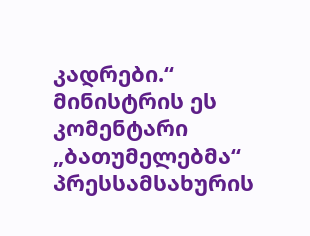კადრები.“
მინისტრის ეს კომენტარი „ბათუმელებმა“ პრესსამსახურის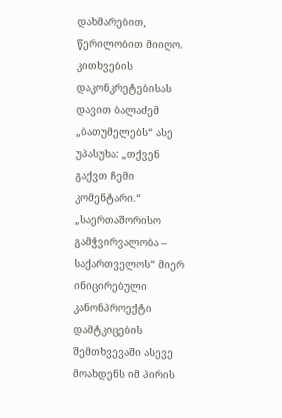დახმარებით, წერილობით მიიღო. კითხვების დაკონკრეტებისას დავით ბალაძემ „ბათუმელებს“ ასე უპასუხა: „თქვენ გაქვთ ჩემი კომენტარი.“
„საერთაშორისო გამჭვირვალობა – საქართველოს“ მიერ ინიცირებული კანონპროექტი დამტკიცების შემთხვევაში ასევე მოახდენს იმ პირის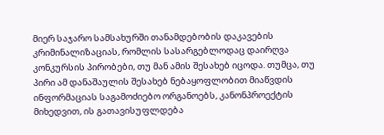მიერ საჯარო სამსახურში თანამდებობის დაკავების კრიმინალიზაციას, რომლის სასარგებლოდაც დაირღვა კონკურსის პირობები, თუ მან ამის შესახებ იცოდა. თუმცა, თუ პირი ამ დანაშაულის შესახებ ნებაყოფლობით მიაწვდის ინფორმაციას საგამოძიებო ორგანოებს, კანონპროექტის მიხედვით, ის გათავისუფლდება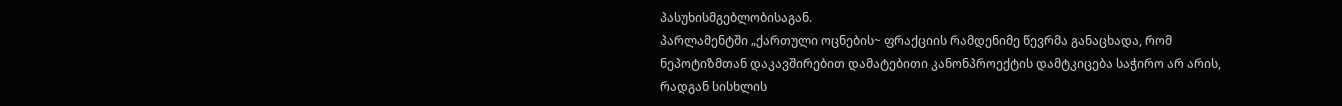პასუხისმგებლობისაგან.
პარლამენტში „ქართული ოცნების~ ფრაქციის რამდენიმე წევრმა განაცხადა, რომ ნეპოტიზმთან დაკავშირებით დამატებითი კანონპროექტის დამტკიცება საჭირო არ არის, რადგან სისხლის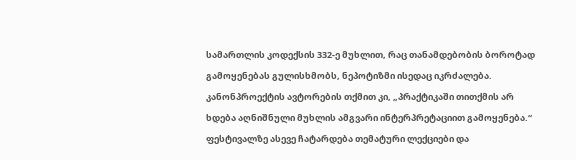სამართლის კოდექსის 332-ე მუხლით, რაც თანამდებობის ბოროტად გამოყენებას გულისხმობს, ნეპოტიზმი ისედაც იკრძალება. კანონპროექტის ავტორების თქმით კი, „პრაქტიკაში თითქმის არ ხდება აღნიშნული მუხლის ამგვარი ინტერპრეტაციით გამოყენება.“
ფესტივალზე ასევე ჩატარდება თემატური ლექციები და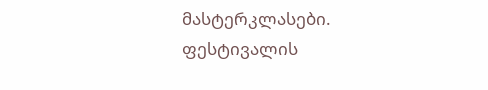მასტერკლასები.
ფესტივალის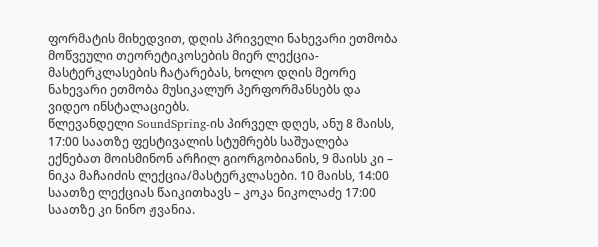ფორმატის მიხედვით, დღის პრიველი ნახევარი ეთმობა მოწვეული თეორეტიკოსების მიერ ლექცია-მასტერკლასების ჩატარებას, ხოლო დღის მეორე ნახევარი ეთმობა მუსიკალურ პერფორმანსებს და ვიდეო ინსტალაციებს.
წლევანდელი SoundSpring-ის პირველ დღეს, ანუ 8 მაისს, 17:00 საათზე ფესტივალის სტუმრებს საშუალება ექნებათ მოისმინონ არჩილ გიორგობიანის, 9 მაისს კი – ნიკა მაჩაიძის ლექცია/მასტერკლასები. 10 მაისს, 14:00 საათზე ლექციას წაიკითხავს – კოკა ნიკოლაძე 17:00 საათზე კი ნინო ჟვანია.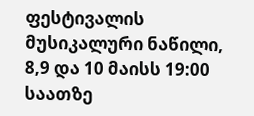ფესტივალის მუსიკალური ნაწილი, 8,9 და 10 მაისს 19:00 საათზე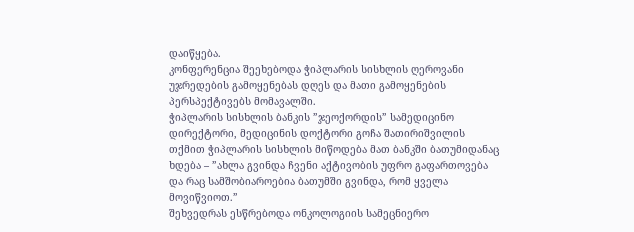დაიწყება.
კონფერენცია შეეხებოდა ჭიპლარის სისხლის ღეროვანი უჯრედების გამოყენებას დღეს და მათი გამოყენების პერსპექტივებს მომავალში.
ჭიპლარის სისხლის ბანკის ”ჯეოქორდის” სამედიცინო დირექტორი, მედიცინის დოქტორი გოჩა შათირიშვილის თქმით ჭიპლარის სისხლის მიწოდება მათ ბანკში ბათუმიდანაც ხდება – ”ახლა გვინდა ჩვენი აქტივობის უფრო გაფართოვება და რაც სამშობიაროებია ბათუმში გვინდა, რომ ყველა მოვიწვიოთ.”
შეხვედრას ესწრებოდა ონკოლოგიის სამეცნიერო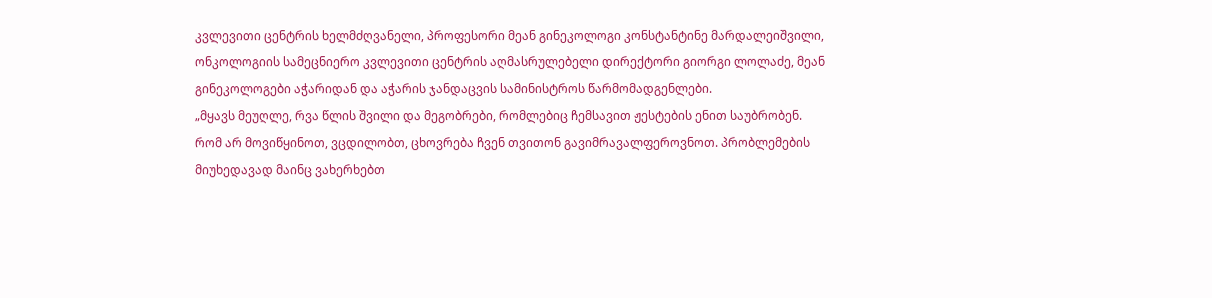კვლევითი ცენტრის ხელმძღვანელი, პროფესორი მეან გინეკოლოგი კონსტანტინე მარდალეიშვილი, ონკოლოგიის სამეცნიერო კვლევითი ცენტრის აღმასრულებელი დირექტორი გიორგი ლოლაძე, მეან გინეკოლოგები აჭარიდან და აჭარის ჯანდაცვის სამინისტროს წარმომადგენლები.
„მყავს მეუღლე, რვა წლის შვილი და მეგობრები, რომლებიც ჩემსავით ჟესტების ენით საუბრობენ. რომ არ მოვიწყინოთ, ვცდილობთ, ცხოვრება ჩვენ თვითონ გავიმრავალფეროვნოთ. პრობლემების მიუხედავად მაინც ვახერხებთ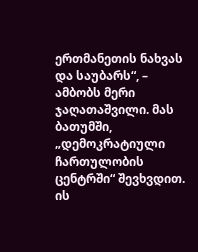ერთმანეთის ნახვას და საუბარს“, – ამბობს მერი ჯაღათაშვილი. მას ბათუმში, „დემოკრატიული ჩართულობის ცენტრში“ შევხვდით. ის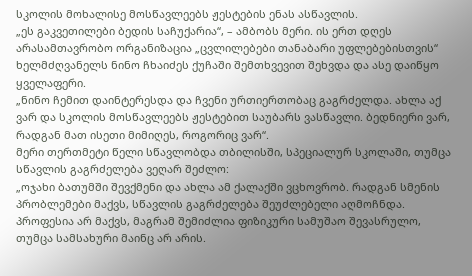სკოლის მოხალისე მოსწავლეებს ჟესტების ენას ასწავლის.
„ეს გაკვეთილები ბედის საჩუქარია“, – ამბობს მერი. ის ერთ დღეს არასამთავრობო ორგანიზაცია „ცვლილებები თანაბარი უფლებებისთვის“ ხელმძღვანელს ნინო ჩხაიძეს ქუჩაში შემთხვევით შეხვდა და ასე დაიწყო ყველაფერი.
„ნინო ჩემით დაინტერესდა და ჩვენი ურთიერთობაც გაგრძელდა. ახლა აქ ვარ და სკოლის მოსწავლეებს ჟესტებით საუბარს ვასწავლი. ბედნიერი ვარ, რადგან მათ ისეთი მიმიღეს, როგორიც ვარ“.
მერი თერთმეტი წელი სწავლობდა თბილისში, სპეციალურ სკოლაში, თუმცა სწავლის გაგრძელება ვეღარ შეძლო:
„ოჯახი ბათუმში შევქმენი და ახლა ამ ქალაქში ვცხოვრობ. რადგან სმენის პრობლემები მაქვს, სწავლის გაგრძელება შეუძლებელი აღმოჩნდა. პროფესია არ მაქვს, მაგრამ შემიძლია ფიზიკური სამუშაო შევასრულო, თუმცა სამსახური მაინც არ არის.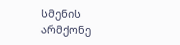სმენის არმქონე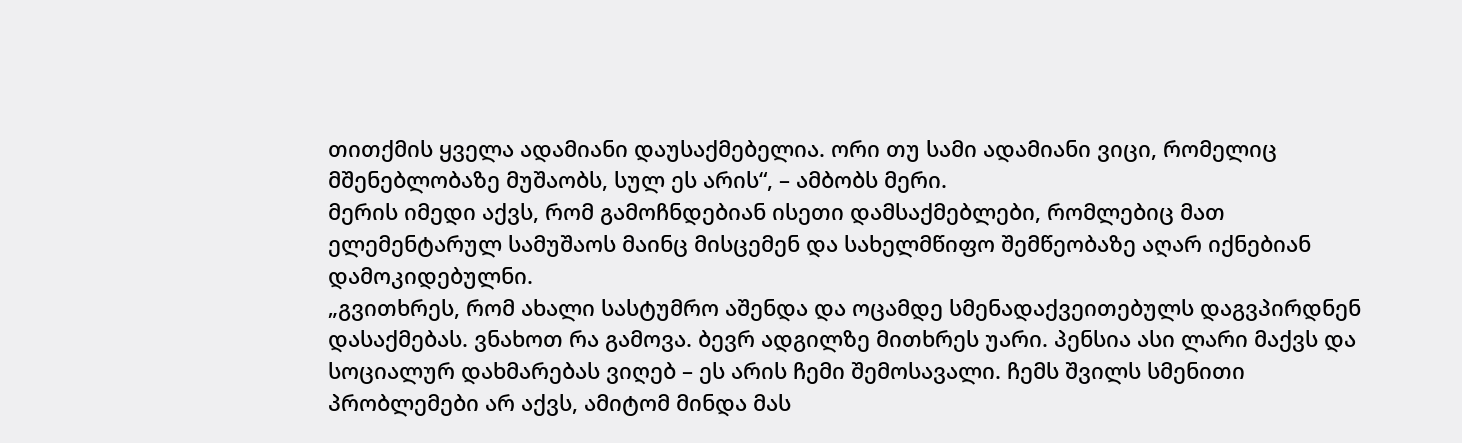თითქმის ყველა ადამიანი დაუსაქმებელია. ორი თუ სამი ადამიანი ვიცი, რომელიც მშენებლობაზე მუშაობს, სულ ეს არის“, – ამბობს მერი.
მერის იმედი აქვს, რომ გამოჩნდებიან ისეთი დამსაქმებლები, რომლებიც მათ ელემენტარულ სამუშაოს მაინც მისცემენ და სახელმწიფო შემწეობაზე აღარ იქნებიან დამოკიდებულნი.
„გვითხრეს, რომ ახალი სასტუმრო აშენდა და ოცამდე სმენადაქვეითებულს დაგვპირდნენ დასაქმებას. ვნახოთ რა გამოვა. ბევრ ადგილზე მითხრეს უარი. პენსია ასი ლარი მაქვს და სოციალურ დახმარებას ვიღებ – ეს არის ჩემი შემოსავალი. ჩემს შვილს სმენითი პრობლემები არ აქვს, ამიტომ მინდა მას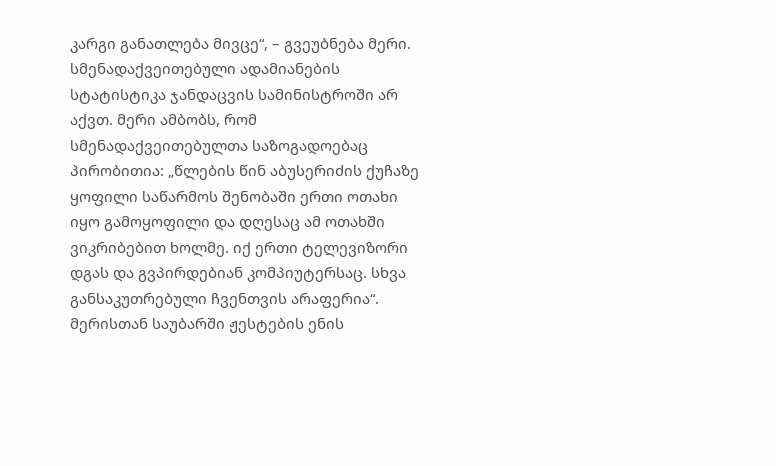კარგი განათლება მივცე“, – გვეუბნება მერი.
სმენადაქვეითებული ადამიანების სტატისტიკა ჯანდაცვის სამინისტროში არ აქვთ. მერი ამბობს, რომ სმენადაქვეითებულთა საზოგადოებაც პირობითია: „წლების წინ აბუსერიძის ქუჩაზე ყოფილი საწარმოს შენობაში ერთი ოთახი იყო გამოყოფილი და დღესაც ამ ოთახში ვიკრიბებით ხოლმე. იქ ერთი ტელევიზორი დგას და გვპირდებიან კომპიუტერსაც. სხვა განსაკუთრებული ჩვენთვის არაფერია“.
მერისთან საუბარში ჟესტების ენის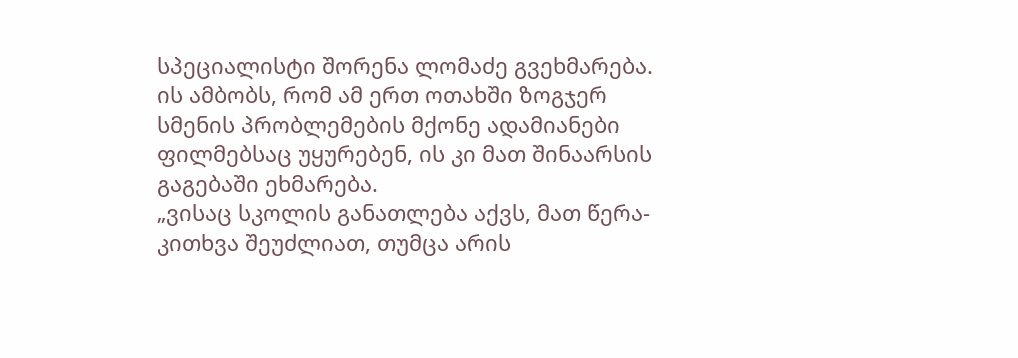სპეციალისტი შორენა ლომაძე გვეხმარება. ის ამბობს, რომ ამ ერთ ოთახში ზოგჯერ სმენის პრობლემების მქონე ადამიანები ფილმებსაც უყურებენ, ის კი მათ შინაარსის გაგებაში ეხმარება.
„ვისაც სკოლის განათლება აქვს, მათ წერა-კითხვა შეუძლიათ, თუმცა არის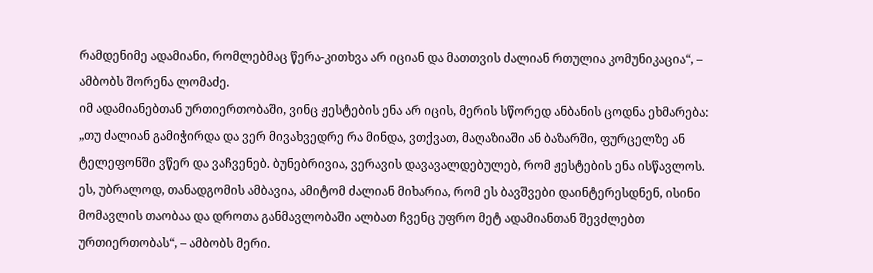რამდენიმე ადამიანი, რომლებმაც წერა-კითხვა არ იციან და მათთვის ძალიან რთულია კომუნიკაცია“, – ამბობს შორენა ლომაძე.
იმ ადამიანებთან ურთიერთობაში, ვინც ჟესტების ენა არ იცის, მერის სწორედ ანბანის ცოდნა ეხმარება:
„თუ ძალიან გამიჭირდა და ვერ მივახვედრე რა მინდა, ვთქვათ, მაღაზიაში ან ბაზარში, ფურცელზე ან ტელეფონში ვწერ და ვაჩვენებ. ბუნებრივია, ვერავის დავავალდებულებ, რომ ჟესტების ენა ისწავლოს. ეს, უბრალოდ, თანადგომის ამბავია, ამიტომ ძალიან მიხარია, რომ ეს ბავშვები დაინტერესდნენ, ისინი მომავლის თაობაა და დროთა განმავლობაში ალბათ ჩვენც უფრო მეტ ადამიანთან შევძლებთ ურთიერთობას“, – ამბობს მერი.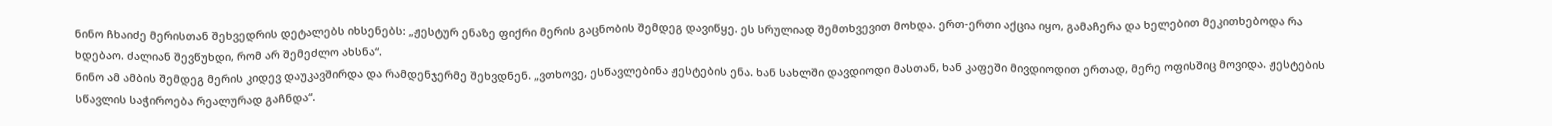ნინო ჩხაიძე მერისთან შეხვედრის დეტალებს იხსენებს: „ჟესტურ ენაზე ფიქრი მერის გაცნობის შემდეგ დავიწყე. ეს სრულიად შემთხვევით მოხდა. ერთ-ერთი აქცია იყო, გამაჩერა და ხელებით მეკითხებოდა რა ხდებაო. ძალიან შევწუხდი, რომ არ შემეძლო ახსნა“.
ნინო ამ ამბის შემდეგ მერის კიდევ დაუკავშირდა და რამდენჯერმე შეხვდნენ. „ვთხოვე, ესწავლებინა ჟესტების ენა. ხან სახლში დავდიოდი მასთან, ხან კაფეში მივდიოდით ერთად, მერე ოფისშიც მოვიდა. ჟესტების სწავლის საჭიროება რეალურად გაჩნდა“.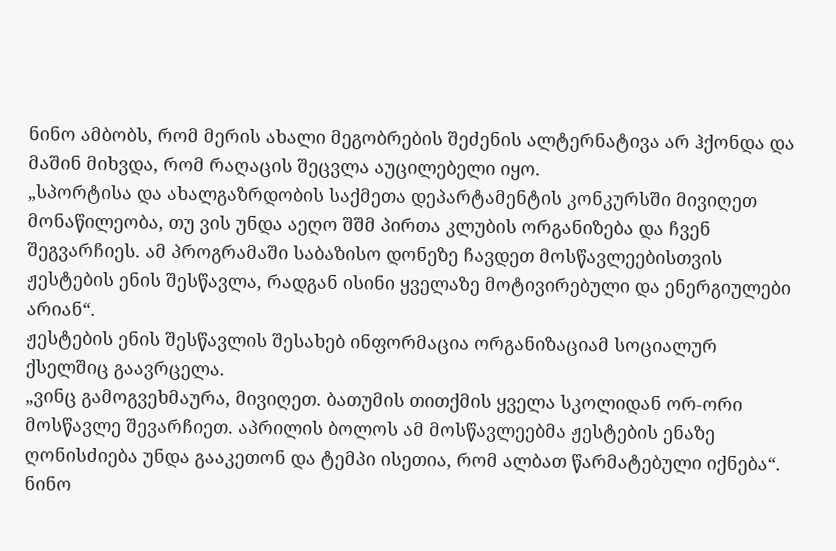ნინო ამბობს, რომ მერის ახალი მეგობრების შეძენის ალტერნატივა არ ჰქონდა და მაშინ მიხვდა, რომ რაღაცის შეცვლა აუცილებელი იყო.
„სპორტისა და ახალგაზრდობის საქმეთა დეპარტამენტის კონკურსში მივიღეთ მონაწილეობა, თუ ვის უნდა აეღო შშმ პირთა კლუბის ორგანიზება და ჩვენ შეგვარჩიეს. ამ პროგრამაში საბაზისო დონეზე ჩავდეთ მოსწავლეებისთვის ჟესტების ენის შესწავლა, რადგან ისინი ყველაზე მოტივირებული და ენერგიულები არიან“.
ჟესტების ენის შესწავლის შესახებ ინფორმაცია ორგანიზაციამ სოციალურ ქსელშიც გაავრცელა.
„ვინც გამოგვეხმაურა, მივიღეთ. ბათუმის თითქმის ყველა სკოლიდან ორ-ორი მოსწავლე შევარჩიეთ. აპრილის ბოლოს ამ მოსწავლეებმა ჟესტების ენაზე ღონისძიება უნდა გააკეთონ და ტემპი ისეთია, რომ ალბათ წარმატებული იქნება“.
ნინო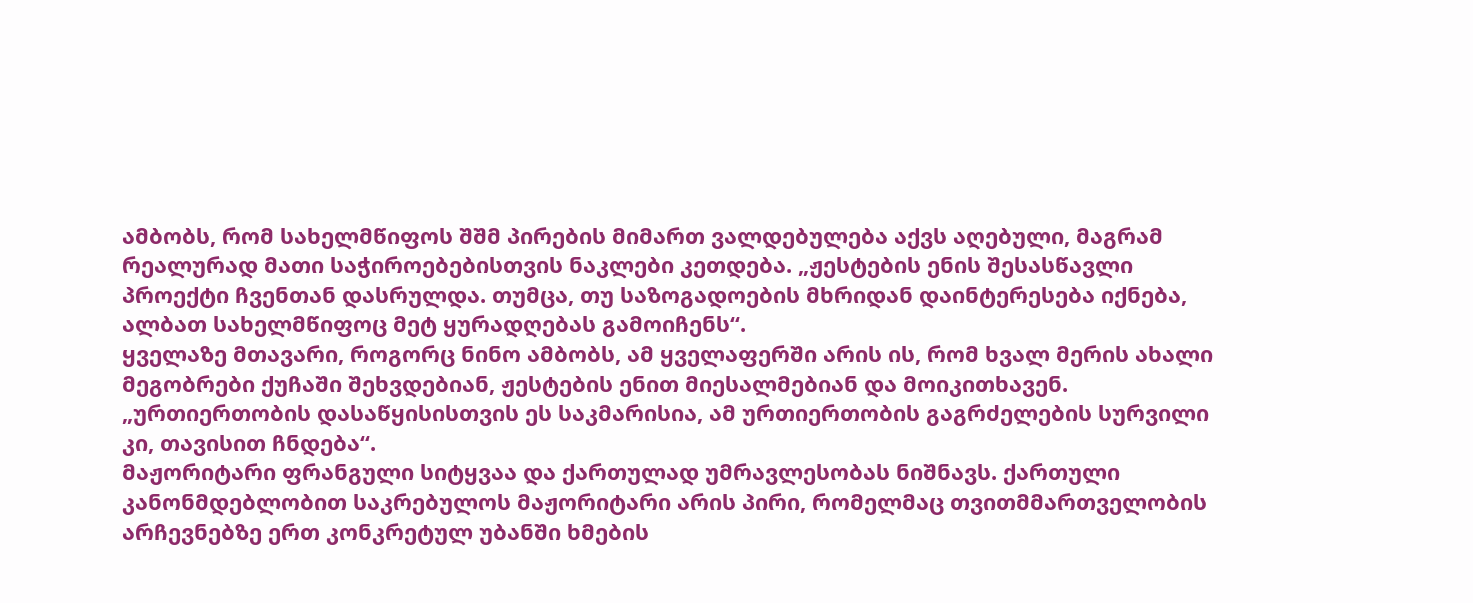ამბობს, რომ სახელმწიფოს შშმ პირების მიმართ ვალდებულება აქვს აღებული, მაგრამ რეალურად მათი საჭიროებებისთვის ნაკლები კეთდება. „ჟესტების ენის შესასწავლი პროექტი ჩვენთან დასრულდა. თუმცა, თუ საზოგადოების მხრიდან დაინტერესება იქნება, ალბათ სახელმწიფოც მეტ ყურადღებას გამოიჩენს“.
ყველაზე მთავარი, როგორც ნინო ამბობს, ამ ყველაფერში არის ის, რომ ხვალ მერის ახალი მეგობრები ქუჩაში შეხვდებიან, ჟესტების ენით მიესალმებიან და მოიკითხავენ. „ურთიერთობის დასაწყისისთვის ეს საკმარისია, ამ ურთიერთობის გაგრძელების სურვილი კი, თავისით ჩნდება“.
მაჟორიტარი ფრანგული სიტყვაა და ქართულად უმრავლესობას ნიშნავს. ქართული კანონმდებლობით საკრებულოს მაჟორიტარი არის პირი, რომელმაც თვითმმართველობის არჩევნებზე ერთ კონკრეტულ უბანში ხმების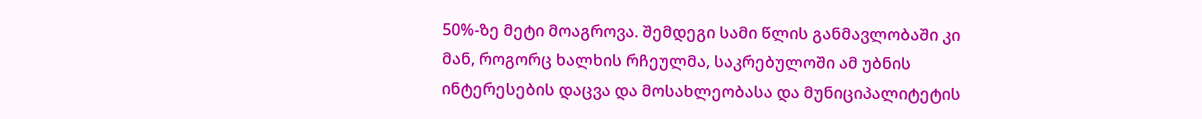50%-ზე მეტი მოაგროვა. შემდეგი სამი წლის განმავლობაში კი მან, როგორც ხალხის რჩეულმა, საკრებულოში ამ უბნის ინტერესების დაცვა და მოსახლეობასა და მუნიციპალიტეტის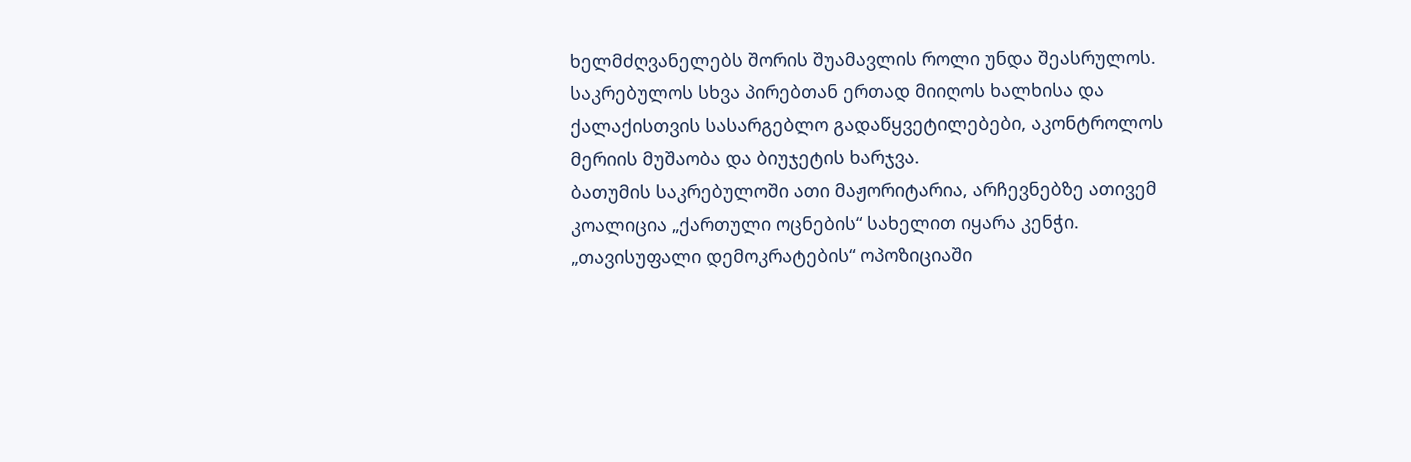ხელმძღვანელებს შორის შუამავლის როლი უნდა შეასრულოს. საკრებულოს სხვა პირებთან ერთად მიიღოს ხალხისა და ქალაქისთვის სასარგებლო გადაწყვეტილებები, აკონტროლოს მერიის მუშაობა და ბიუჯეტის ხარჯვა.
ბათუმის საკრებულოში ათი მაჟორიტარია, არჩევნებზე ათივემ კოალიცია „ქართული ოცნების“ სახელით იყარა კენჭი. „თავისუფალი დემოკრატების“ ოპოზიციაში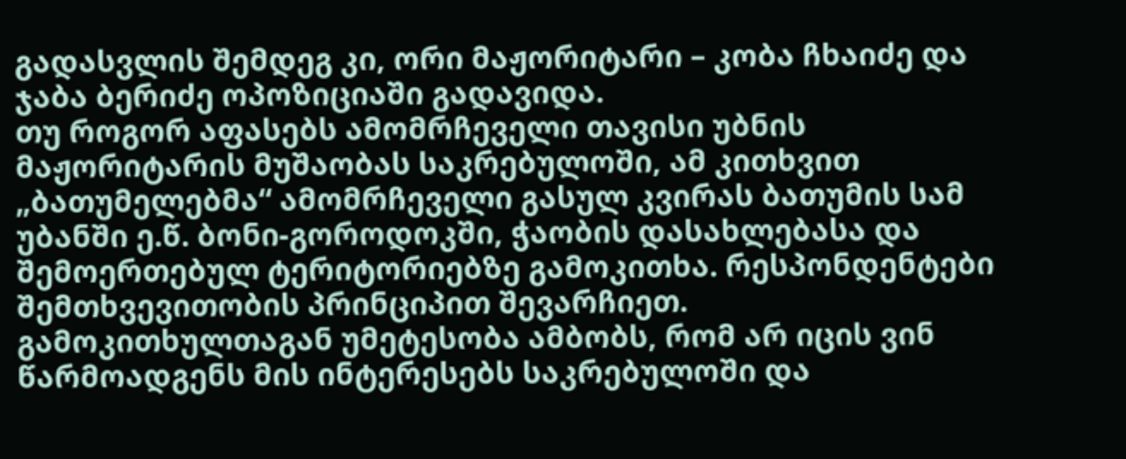გადასვლის შემდეგ კი, ორი მაჟორიტარი – კობა ჩხაიძე და ჯაბა ბერიძე ოპოზიციაში გადავიდა.
თუ როგორ აფასებს ამომრჩეველი თავისი უბნის მაჟორიტარის მუშაობას საკრებულოში, ამ კითხვით „ბათუმელებმა“ ამომრჩეველი გასულ კვირას ბათუმის სამ უბანში ე.წ. ბონი-გოროდოკში, ჭაობის დასახლებასა და შემოერთებულ ტერიტორიებზე გამოკითხა. რესპონდენტები შემთხვევითობის პრინციპით შევარჩიეთ.
გამოკითხულთაგან უმეტესობა ამბობს, რომ არ იცის ვინ წარმოადგენს მის ინტერესებს საკრებულოში და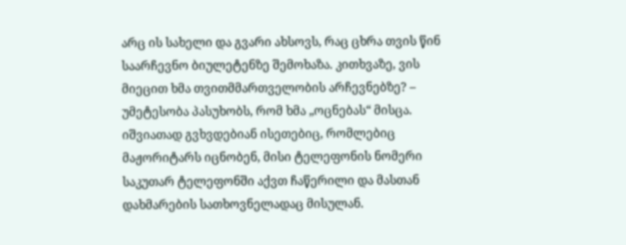არც ის სახელი და გვარი ახსოვს, რაც ცხრა თვის წინ საარჩევნო ბიულეტენზე შემოხაზა. კითხვაზე, ვის მიეცით ხმა თვითმმართველობის არჩევნებზე? – უმეტესობა პასუხობს, რომ ხმა „ოცნებას“ მისცა.
იშვიათად გვხვდებიან ისეთებიც, რომლებიც მაჟორიტარს იცნობენ, მისი ტელეფონის ნომერი საკუთარ ტელეფონში აქვთ ჩაწერილი და მასთან დახმარების სათხოვნელადაც მისულან.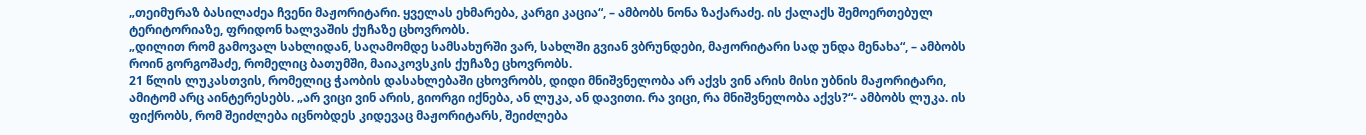„თეიმურაზ ბასილაძეა ჩვენი მაჟორიტარი. ყველას ეხმარება, კარგი კაცია“, – ამბობს ნონა ზაქარაძე. ის ქალაქს შემოერთებულ ტერიტორიაზე, ფრიდონ ხალვაშის ქუჩაზე ცხოვრობს.
„დილით რომ გამოვალ სახლიდან, საღამომდე სამსახურში ვარ, სახლში გვიან ვბრუნდები, მაჟორიტარი სად უნდა მენახა“, – ამბობს როინ გორგოშაძე, რომელიც ბათუმში, მაიაკოვსკის ქუჩაზე ცხოვრობს.
21 წლის ლუკასთვის, რომელიც ჭაობის დასახლებაში ცხოვრობს, დიდი მნიშვნელობა არ აქვს ვინ არის მისი უბნის მაჟორიტარი, ამიტომ არც აინტერესებს. „არ ვიცი ვინ არის, გიორგი იქნება, ან ლუკა, ან დავითი. რა ვიცი, რა მნიშვნელობა აქვს?“- ამბობს ლუკა. ის ფიქრობს, რომ შეიძლება იცნობდეს კიდევაც მაჟორიტარს, შეიძლება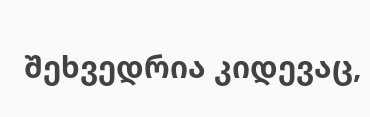შეხვედრია კიდევაც,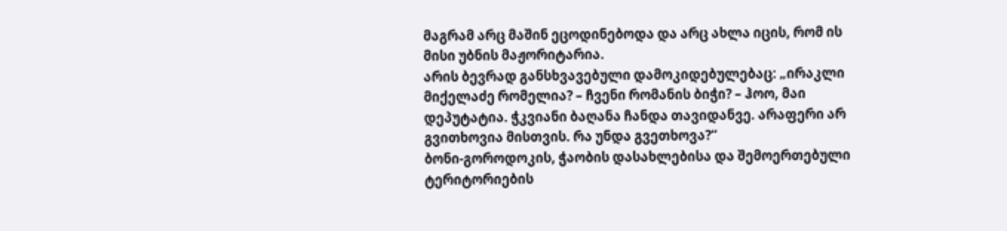მაგრამ არც მაშინ ეცოდინებოდა და არც ახლა იცის, რომ ის მისი უბნის მაჟორიტარია.
არის ბევრად განსხვავებული დამოკიდებულებაც: „ირაკლი მიქელაძე რომელია? – ჩვენი რომანის ბიჭი? – ჰოო, მაი დეპუტატია. ჭკვიანი ბაღანა ჩანდა თავიდანვე. არაფერი არ გვითხოვია მისთვის. რა უნდა გვეთხოვა?“
ბონი-გოროდოკის, ჭაობის დასახლებისა და შემოერთებული ტერიტორიების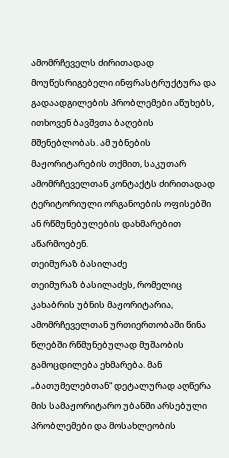ამომრჩეველს ძირითადად მოუწესრიგებელი ინფრასტრუქტურა და გადაადგილების პრობლემები აწუხებს, ითხოვენ ბავშვთა ბაღების მშენებლობას. ამ უბნების მაჟორიტარების თქმით, საკუთარ ამომრჩეველთან კონტაქტს ძირითადად ტერიტორიული ორგანოების ოფისებში ან რწმუნებულების დახმარებით აწარმოებენ.
თეიმურაზ ბასილაძე
თეიმურაზ ბასილაძეს, რომელიც კახაბრის უბნის მაჟორიტარია, ამომრჩეველთან ურთიერთობაში წინა წლებში რწმუნებულად მუშაობის გამოცდილება ეხმარება. მან „ბათუმელებთან“ დეტალურად აღწერა მის სამაჟორიტარო უბანში არსებული პრობლემები და მოსახლეობის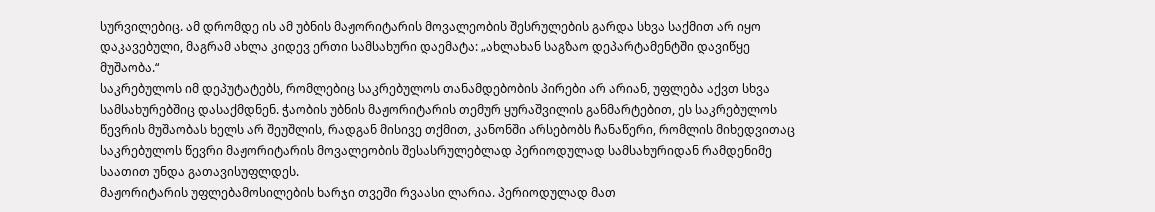სურვილებიც. ამ დრომდე ის ამ უბნის მაჟორიტარის მოვალეობის შესრულების გარდა სხვა საქმით არ იყო დაკავებული, მაგრამ ახლა კიდევ ერთი სამსახური დაემატა: „ახლახან საგზაო დეპარტამენტში დავიწყე მუშაობა.“
საკრებულოს იმ დეპუტატებს, რომლებიც საკრებულოს თანამდებობის პირები არ არიან, უფლება აქვთ სხვა სამსახურებშიც დასაქმდნენ. ჭაობის უბნის მაჟორიტარის თემურ ყურაშვილის განმარტებით, ეს საკრებულოს წევრის მუშაობას ხელს არ შეუშლის, რადგან მისივე თქმით, კანონში არსებობს ჩანაწერი, რომლის მიხედვითაც საკრებულოს წევრი მაჟორიტარის მოვალეობის შესასრულებლად პერიოდულად სამსახურიდან რამდენიმე საათით უნდა გათავისუფლდეს.
მაჟორიტარის უფლებამოსილების ხარჯი თვეში რვაასი ლარია. პერიოდულად მათ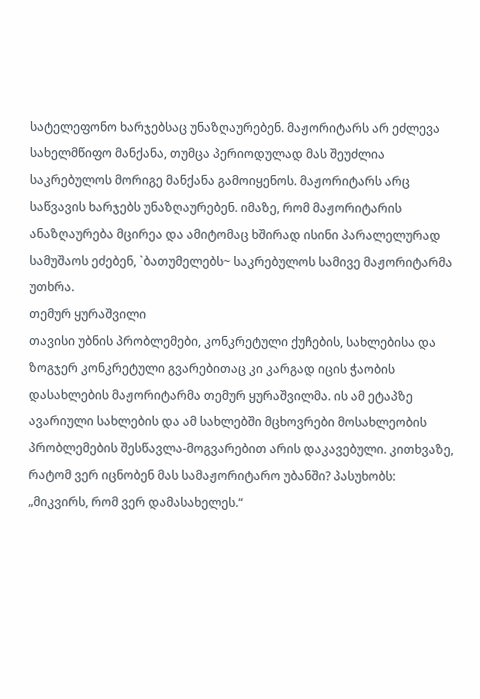სატელეფონო ხარჯებსაც უნაზღაურებენ. მაჟორიტარს არ ეძლევა სახელმწიფო მანქანა, თუმცა პერიოდულად მას შეუძლია საკრებულოს მორიგე მანქანა გამოიყენოს. მაჟორიტარს არც საწვავის ხარჯებს უნაზღაურებენ. იმაზე, რომ მაჟორიტარის ანაზღაურება მცირეა და ამიტომაც ხშირად ისინი პარალელურად სამუშაოს ეძებენ, `ბათუმელებს~ საკრებულოს სამივე მაჟორიტარმა უთხრა.
თემურ ყურაშვილი
თავისი უბნის პრობლემები, კონკრეტული ქუჩების, სახლებისა და ზოგჯერ კონკრეტული გვარებითაც კი კარგად იცის ჭაობის დასახლების მაჟორიტარმა თემურ ყურაშვილმა. ის ამ ეტაპზე ავარიული სახლების და ამ სახლებში მცხოვრები მოსახლეობის პრობლემების შესწავლა-მოგვარებით არის დაკავებული. კითხვაზე, რატომ ვერ იცნობენ მას სამაჟორიტარო უბანში? პასუხობს: „მიკვირს, რომ ვერ დამასახელეს.“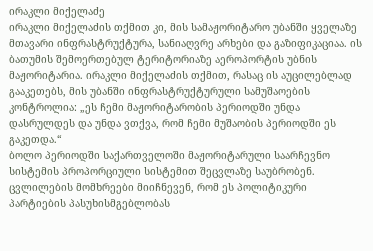ირაკლი მიქელაძე
ირაკლი მიქელაძის თქმით კი, მის სამაჟორიტარო უბანში ყველაზე მთავარი ინფრასტრუქტურა, სანიაღვრე არხები და გაზიფიკაციაა. ის ბათუმის შემოერთებულ ტერიტორიაზე აეროპორტის უბნის მაჟორიტარია. ირაკლი მიქელაძის თქმით, რასაც ის აუცილებლად გააკეთებს, მის უბანში ინფრასტრუქტურული სამუშაოების კონტროლია: „ეს ჩემი მაჟორიტარობის პერიოდში უნდა დასრულდეს და უნდა ვთქვა, რომ ჩემი მუშაობის პერიოდში ეს გაკეთდა.“
ბოლო პერიოდში საქართველოში მაჟორიტარული საარჩევნო სისტემის პროპორციული სისტემით შეცვლაზე საუბრობენ. ცვლილების მომხრეები მიიჩნევენ, რომ ეს პოლიტიკური პარტიების პასუხისმგებლობას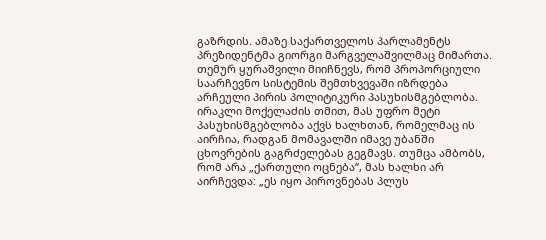გაზრდის. ამაზე საქართველოს პარლამენტს პრეზიდენტმა გიორგი მარგველაშვილმაც მიმართა.
თემურ ყურაშვილი მიიჩნევს, რომ პროპორციული საარჩევნო სისტემის შემთხვევაში იზრდება არჩეული პირის პოლიტიკური პასუხისმგებლობა. ირაკლი მოქელაძის თმით, მას უფრო მეტი პასუხისმგებლობა აქვს ხალხთან, რომელმაც ის აირჩია, რადგან მომავალში იმავე უბანში ცხოვრების გაგრძელებას გეგმავს. თუმცა ამბობს, რომ არა „ქართული ოცნება“, მას ხალხი არ აირჩევდა: „ეს იყო პიროვნებას პლუს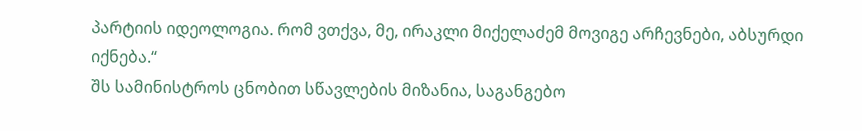პარტიის იდეოლოგია. რომ ვთქვა, მე, ირაკლი მიქელაძემ მოვიგე არჩევნები, აბსურდი იქნება.“
შს სამინისტროს ცნობით სწავლების მიზანია, საგანგებო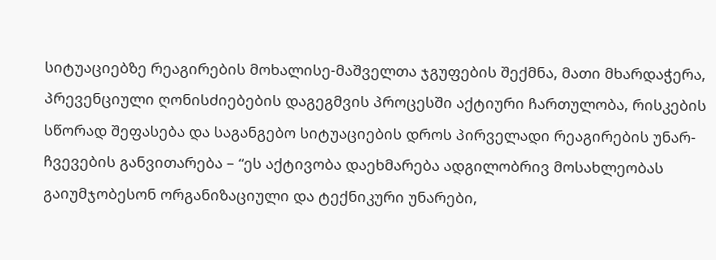სიტუაციებზე რეაგირების მოხალისე-მაშველთა ჯგუფების შექმნა, მათი მხარდაჭერა, პრევენციული ღონისძიებების დაგეგმვის პროცესში აქტიური ჩართულობა, რისკების სწორად შეფასება და საგანგებო სიტუაციების დროს პირველადი რეაგირების უნარ-ჩვევების განვითარება – “ეს აქტივობა დაეხმარება ადგილობრივ მოსახლეობას გაიუმჯობესონ ორგანიზაციული და ტექნიკური უნარები,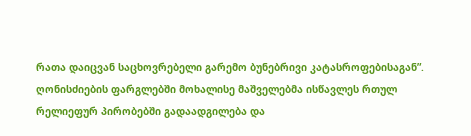რათა დაიცვან საცხოვრებელი გარემო ბუნებრივი კატასროფებისაგან”.
ღონისძიების ფარგლებში მოხალისე მაშველებმა ისწავლეს რთულ რელიეფურ პირობებში გადაადგილება და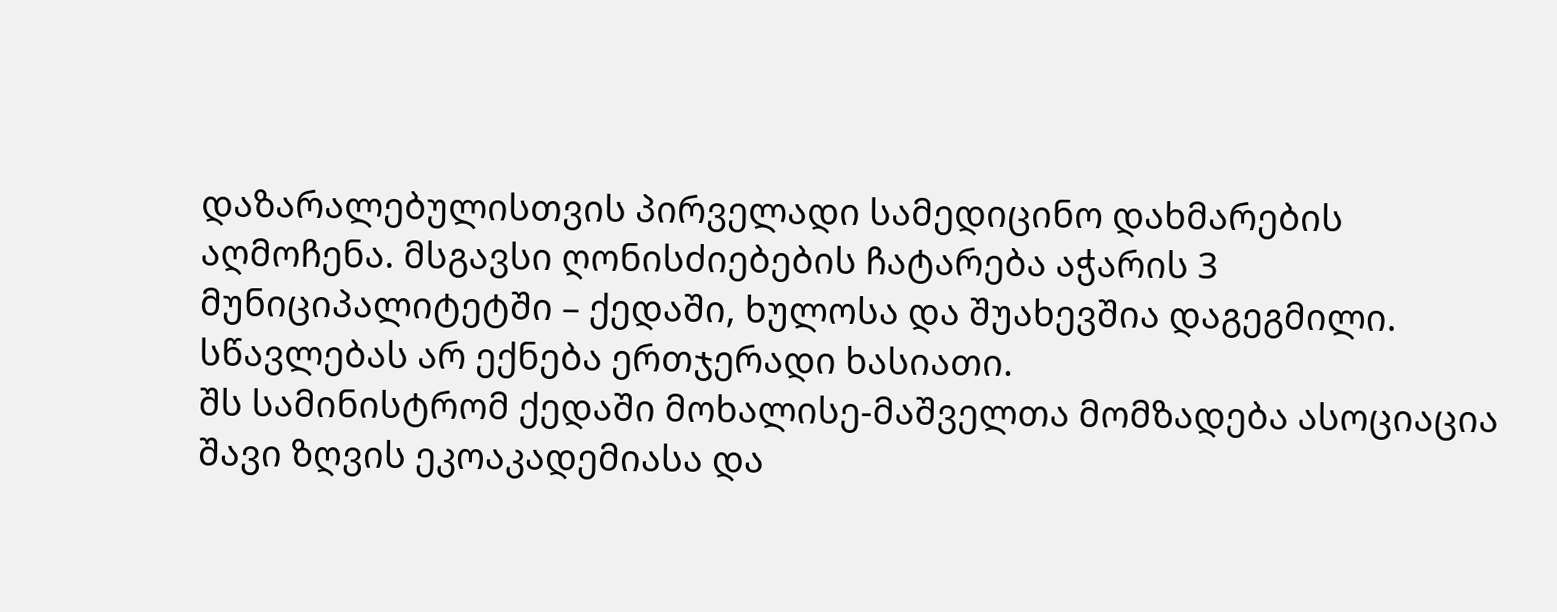დაზარალებულისთვის პირველადი სამედიცინო დახმარების აღმოჩენა. მსგავსი ღონისძიებების ჩატარება აჭარის 3 მუნიციპალიტეტში – ქედაში, ხულოსა და შუახევშია დაგეგმილი. სწავლებას არ ექნება ერთჯერადი ხასიათი.
შს სამინისტრომ ქედაში მოხალისე-მაშველთა მომზადება ასოციაცია შავი ზღვის ეკოაკადემიასა და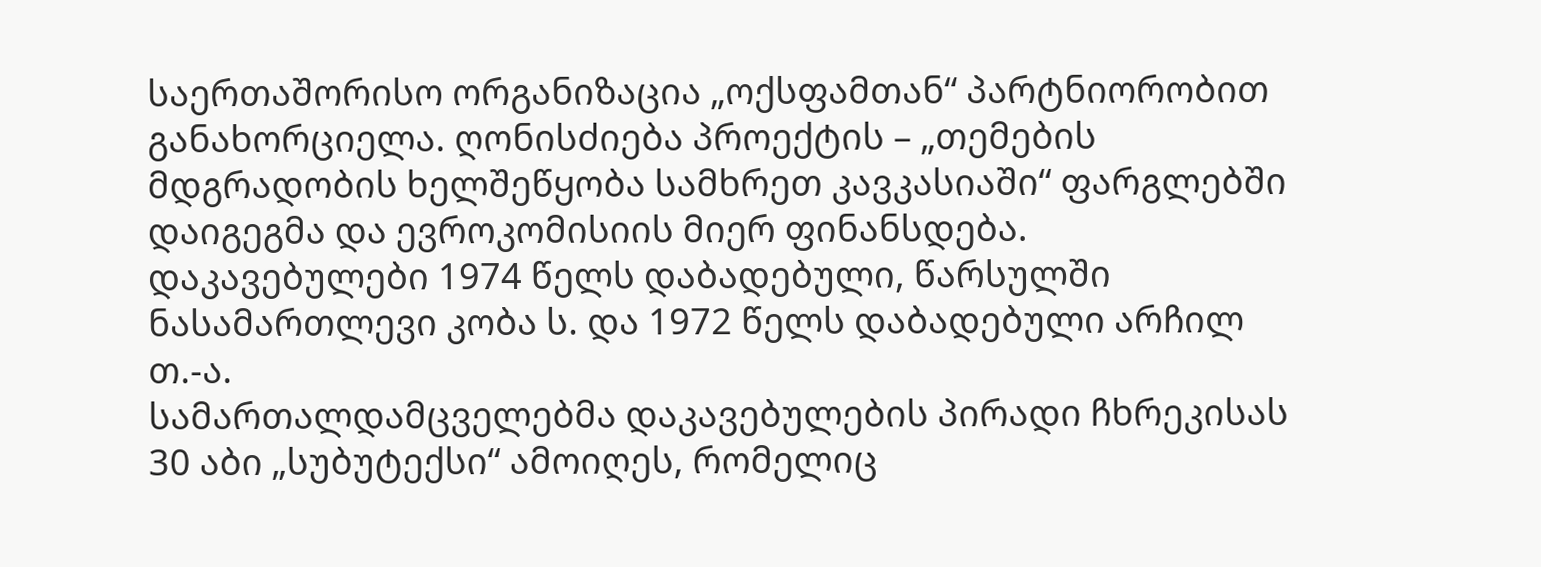საერთაშორისო ორგანიზაცია „ოქსფამთან“ პარტნიორობით განახორციელა. ღონისძიება პროექტის – „თემების მდგრადობის ხელშეწყობა სამხრეთ კავკასიაში“ ფარგლებში დაიგეგმა და ევროკომისიის მიერ ფინანსდება.
დაკავებულები 1974 წელს დაბადებული, წარსულში ნასამართლევი კობა ს. და 1972 წელს დაბადებული არჩილ თ.-ა.
სამართალდამცველებმა დაკავებულების პირადი ჩხრეკისას 30 აბი „სუბუტექსი“ ამოიღეს, რომელიც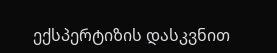ექსპერტიზის დასკვნით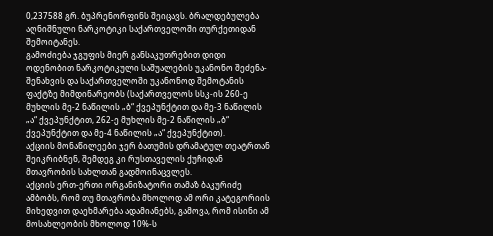0,237588 გრ. ბუპრენორფინს შეიცავს. ბრალდებულება აღნიშნული ნარკოტიკი საქართველოში თურქეთიდან შემოიტანეს.
გამოძიება ჯგუფის მიერ განსაკუთრებით დიდი ოდენობით ნარკოტიკული საშუალების უკანონო შეძენა-შენახვის და საქართველოში უკანონოდ შემოტანის ფაქტზე მიმდინარეობს (საქართველოს სსკ-ის 260-ე მუხლის მე-2 ნაწილის „ბ“ ქვეპუნქტით და მე-3 ნაწილის „ა“ ქვეპუნქტით, 262-ე მუხლის მე-2 ნაწილის „ბ“ ქვეპუნქტით და მე-4 ნაწილის „ა“ ქვეპუნქტით).
აქციის მონაწილეები ჯერ ბათუმის დრამატულ თეატრთან შეიკრიბნენ, შემდეგ კი რუსთაველის ქუჩიდან მთავრობის სახლთან გადმოინაცვლეს.
აქციის ერთ-ერთი ორგანიზატორი თამაზ ბაკურიძე ამბობს, რომ თუ მთავრობა მხოლოდ ამ ორი კატეგორიის მიხედვით დაეხმარება ადამიანებს, გამოვა, რომ ისინი ამ მოსახლეობის მხოლოდ 10%-ს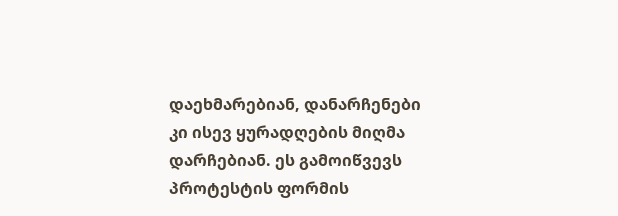დაეხმარებიან, დანარჩენები კი ისევ ყურადღების მიღმა დარჩებიან. ეს გამოიწვევს პროტესტის ფორმის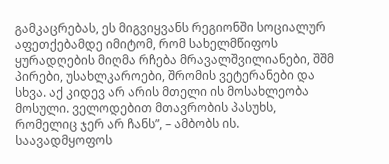გამკაცრებას, ეს მიგვიყვანს რეგიონში სოციალურ აფეთქებამდე იმიტომ, რომ სახელმწიფოს ყურადღების მიღმა რჩება მრავალშვილიანები, შშმ პირები, უსახლკაროები, შრომის ვეტერანები და სხვა. აქ კიდევ არ არის მთელი ის მოსახლეობა მოსული. ველოდებით მთავრობის პასუხს, რომელიც ჯერ არ ჩანს”, – ამბობს ის.
საავადმყოფოს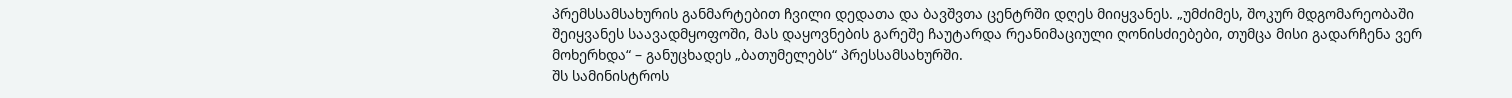პრემსსამსახურის განმარტებით ჩვილი დედათა და ბავშვთა ცენტრში დღეს მიიყვანეს. „უმძიმეს, შოკურ მდგომარეობაში შეიყვანეს საავადმყოფოში, მას დაყოვნების გარეშე ჩაუტარდა რეანიმაციული ღონისძიებები, თუმცა მისი გადარჩენა ვერ მოხერხდა“ – განუცხადეს „ბათუმელებს“ პრესსამსახურში.
შს სამინისტროს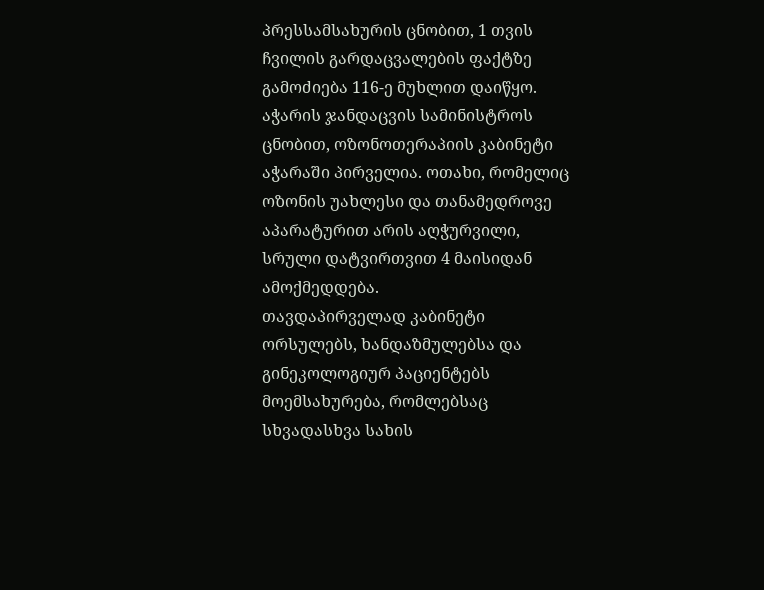პრესსამსახურის ცნობით, 1 თვის ჩვილის გარდაცვალების ფაქტზე გამოძიება 116-ე მუხლით დაიწყო.
აჭარის ჯანდაცვის სამინისტროს ცნობით, ოზონოთერაპიის კაბინეტი აჭარაში პირველია. ოთახი, რომელიც ოზონის უახლესი და თანამედროვე აპარატურით არის აღჭურვილი, სრული დატვირთვით 4 მაისიდან ამოქმედდება.
თავდაპირველად კაბინეტი ორსულებს, ხანდაზმულებსა და გინეკოლოგიურ პაციენტებს მოემსახურება, რომლებსაც სხვადასხვა სახის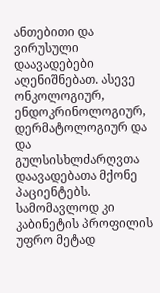ანთებითი და ვირუსული დაავადებები აღენიშნებათ. ასევე ონკოლოგიურ, ენდოკრინოლოგიურ, დერმატოლოგიურ და და გულსისხლძარღვთა დაავადებათა მქონე პაციენტებს. სამომავლოდ კი კაბინეტის პროფილის უფრო მეტად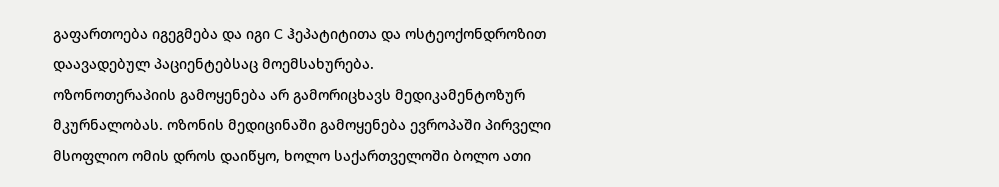გაფართოება იგეგმება და იგი C ჰეპატიტითა და ოსტეოქონდროზით დაავადებულ პაციენტებსაც მოემსახურება.
ოზონოთერაპიის გამოყენება არ გამორიცხავს მედიკამენტოზურ მკურნალობას. ოზონის მედიცინაში გამოყენება ევროპაში პირველი მსოფლიო ომის დროს დაიწყო, ხოლო საქართველოში ბოლო ათი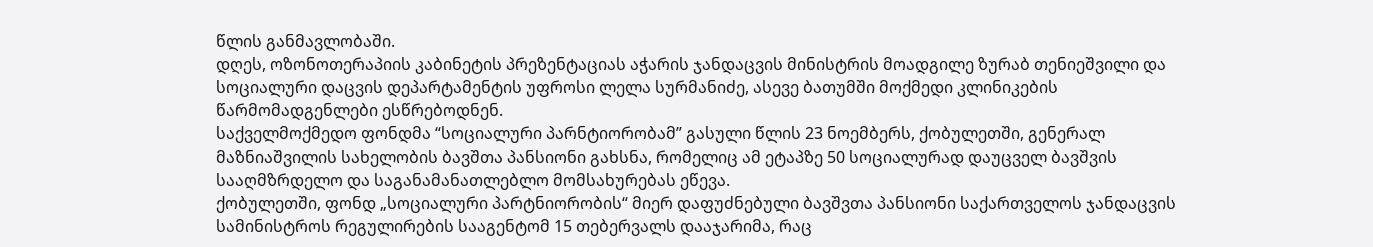წლის განმავლობაში.
დღეს, ოზონოთერაპიის კაბინეტის პრეზენტაციას აჭარის ჯანდაცვის მინისტრის მოადგილე ზურაბ თენიეშვილი და სოციალური დაცვის დეპარტამენტის უფროსი ლელა სურმანიძე, ასევე ბათუმში მოქმედი კლინიკების წარმომადგენლები ესწრებოდნენ.
საქველმოქმედო ფონდმა “სოციალური პარნტიორობამ” გასული წლის 23 ნოემბერს, ქობულეთში, გენერალ მაზნიაშვილის სახელობის ბავშთა პანსიონი გახსნა, რომელიც ამ ეტაპზე 50 სოციალურად დაუცველ ბავშვის სააღმზრდელო და საგანამანათლებლო მომსახურებას ეწევა.
ქობულეთში, ფონდ „სოციალური პარტნიორობის“ მიერ დაფუძნებული ბავშვთა პანსიონი საქართველოს ჯანდაცვის სამინისტროს რეგულირების სააგენტომ 15 თებერვალს დააჯარიმა, რაც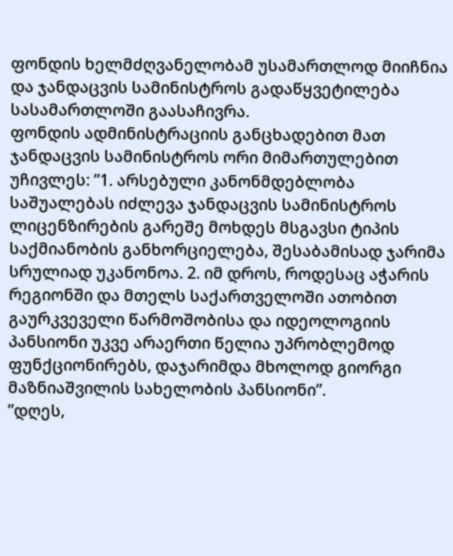ფონდის ხელმძღვანელობამ უსამართლოდ მიიჩნია და ჯანდაცვის სამინისტროს გადაწყვეტილება სასამართლოში გაასაჩივრა.
ფონდის ადმინისტრაციის განცხადებით მათ ჯანდაცვის სამინისტროს ორი მიმართულებით უჩივლეს: ”1. არსებული კანონმდებლობა საშუალებას იძლევა ჯანდაცვის სამინისტროს ლიცენზირების გარეშე მოხდეს მსგავსი ტიპის საქმიანობის განხორციელება, შესაბამისად ჯარიმა სრულიად უკანონოა. 2. იმ დროს, როდესაც აჭარის რეგიონში და მთელს საქართველოში ათობით გაურკვეველი წარმოშობისა და იდეოლოგიის პანსიონი უკვე არაერთი წელია უპრობლემოდ ფუნქციონირებს, დაჯარიმდა მხოლოდ გიორგი მაზნიაშვილის სახელობის პანსიონი”.
”დღეს,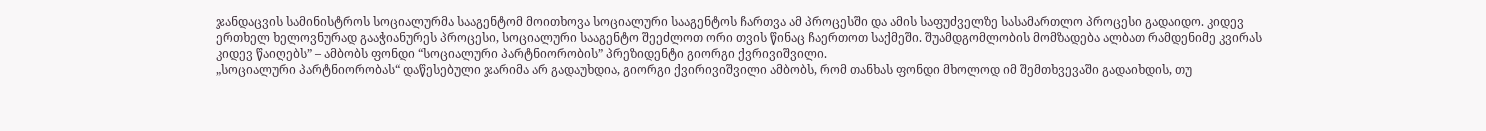ჯანდაცვის სამინისტროს სოციალურმა სააგენტომ მოითხოვა სოციალური სააგენტოს ჩართვა ამ პროცესში და ამის საფუძველზე სასამართლო პროცესი გადაიდო. კიდევ ერთხელ ხელოვნურად გააჭიანურეს პროცესი, სოციალური სააგენტო შეეძლოთ ორი თვის წინაც ჩაერთოთ საქმეში. შუამდგომლობის მომზადება ალბათ რამდენიმე კვირას კიდევ წაიღებს” – ამბობს ფონდი “სოციალური პარტნიორობის” პრეზიდენტი გიორგი ქვრივიშვილი.
„სოციალური პარტნიორობას“ დაწესებული ჯარიმა არ გადაუხდია, გიორგი ქვირივიშვილი ამბობს, რომ თანხას ფონდი მხოლოდ იმ შემთხვევაში გადაიხდის, თუ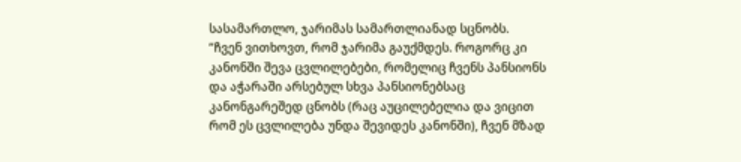სასამართლო, ჯარიმას სამართლიანად სცნობს.
”ჩვენ ვითხოვთ, რომ ჯარიმა გაუქმდეს. როგორც კი კანონში შევა ცვლილებები, რომელიც ჩვენს პანსიონს და აჭარაში არსებულ სხვა პანსიონებსაც კანონგარეშედ ცნობს (რაც აუცილებელია და ვიცით რომ ეს ცვლილება უნდა შევიდეს კანონში), ჩვენ მზად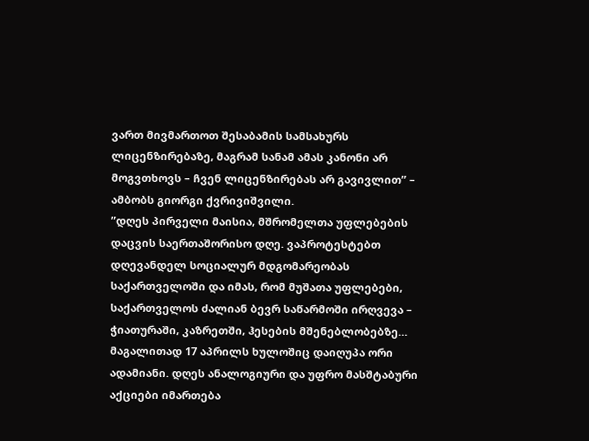ვართ მივმართოთ შესაბამის სამსახურს ლიცენზირებაზე, მაგრამ სანამ ამას კანონი არ მოგვთხოვს – ჩვენ ლიცენზირებას არ გავივლით” – ამბობს გიორგი ქვრივიშვილი.
”დღეს პირველი მაისია, მშრომელთა უფლებების დაცვის საერთაშორისო დღე. ვაპროტესტებთ დღევანდელ სოციალურ მდგომარეობას საქართველოში და იმას, რომ მუშათა უფლებები, საქართველოს ძალიან ბევრ საწარმოში ირღვევა – ჭიათურაში, კაზრეთში, ჰესების მშენებლობებზე… მაგალითად 17 აპრილს ხულოშიც დაიღუპა ორი ადამიანი. დღეს ანალოგიური და უფრო მასშტაბური აქციები იმართება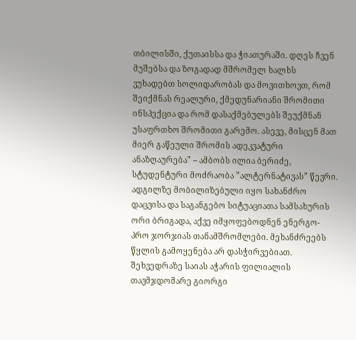თბილისში, ქუთაისსა და ჭიათურაში. დღეს ჩვენ მუშებსა და ზოგადად მშრომელ ხალხს ვუხადებთ სოლიდარობას და მოვითხოვთ, რომ შეიქმნას რეალური, ქმედუნარიანი შრომითი ინსპექცია და რომ დასაქმებულებს შეუქმნან უსაფრთხო შრომითი გარემო. ასევე, მისცენ მათ მიერ გაწეული შრომის ადეკვატური ანაზღაურება” – ამბობს ილია ბერიძე, სტუდენტური მოძრაობა ”ალტერნატივას” წევრი.
ადგილზე მობილიზებული იყო სახანძრო დაცვისა და საგანგებო სიტუაციათა სამსახურის ორი ბრიგადა, აქვე იმყოფებოდნენ ენერგო- პრო ჯორჯიას თანამშრომლები. მეხანძრეებს წყლის გამოყენება არ დასჭირვებიათ.
შეხვედრაზე საიას აჭარის ფილიალის თავმჯდომარე გიორგი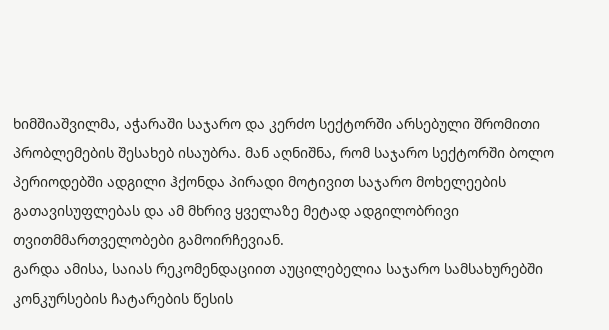ხიმშიაშვილმა, აჭარაში საჯარო და კერძო სექტორში არსებული შრომითი პრობლემების შესახებ ისაუბრა. მან აღნიშნა, რომ საჯარო სექტორში ბოლო პერიოდებში ადგილი ჰქონდა პირადი მოტივით საჯარო მოხელეების გათავისუფლებას და ამ მხრივ ყველაზე მეტად ადგილობრივი თვითმმართველობები გამოირჩევიან.
გარდა ამისა, საიას რეკომენდაციით აუცილებელია საჯარო სამსახურებში კონკურსების ჩატარების წესის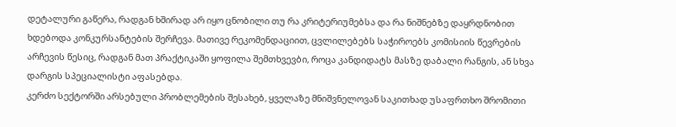დეტალური გაწერა, რადგან ხშირად არ იყო ცნობილი თუ რა კრიტერიუმებსა და რა ნიშნებზე დაყრდნობით ხდებოდა კონკურსანტების შერჩევა. მათივე რეკომენდაციით, ცვლილებებს საჭიროებს კომისიის წევრების არჩევის წესიც, რადგან მათ პრაქტიკაში ყოფილა შემთხვევბი, როცა კანდიდატს მასზე დაბალი რანგის, ან სხვა დარგის სპეციალისტი აფასებდა.
კერძო სექტორში არსებული პრობლემების შესახებ, ყველაზე მნიშვნელოვან საკითხად უსაფრთხო შრომითი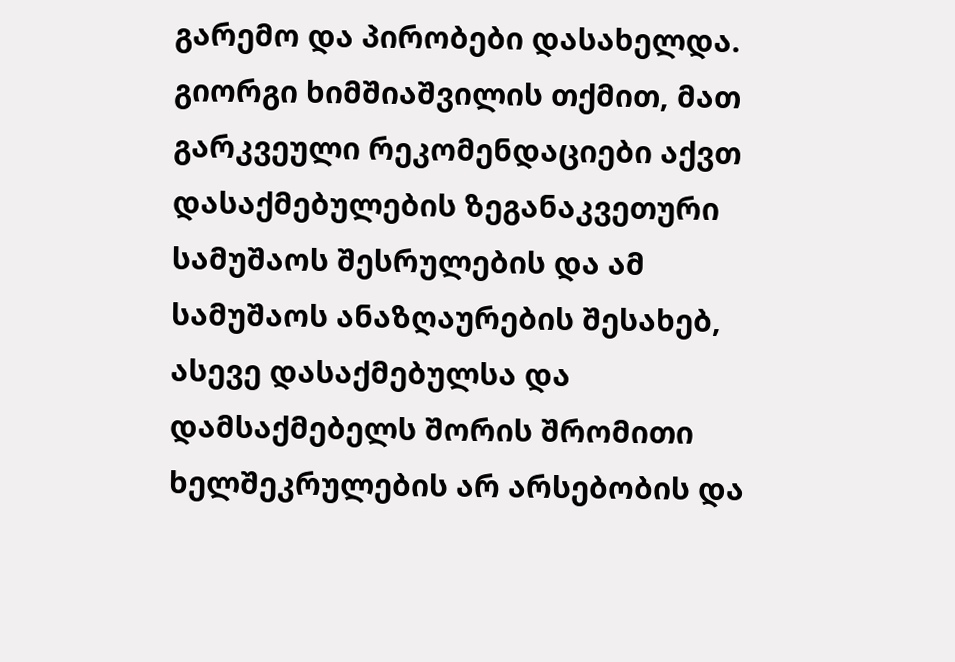გარემო და პირობები დასახელდა. გიორგი ხიმშიაშვილის თქმით, მათ გარკვეული რეკომენდაციები აქვთ დასაქმებულების ზეგანაკვეთური სამუშაოს შესრულების და ამ სამუშაოს ანაზღაურების შესახებ, ასევე დასაქმებულსა და დამსაქმებელს შორის შრომითი ხელშეკრულების არ არსებობის და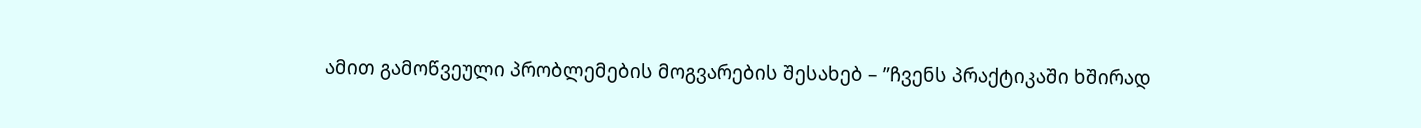ამით გამოწვეული პრობლემების მოგვარების შესახებ – ”ჩვენს პრაქტიკაში ხშირად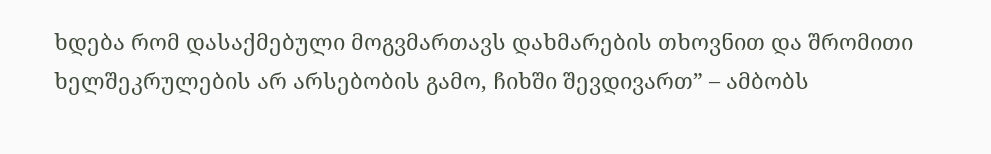ხდება რომ დასაქმებული მოგვმართავს დახმარების თხოვნით და შრომითი ხელშეკრულების არ არსებობის გამო, ჩიხში შევდივართ” – ამბობს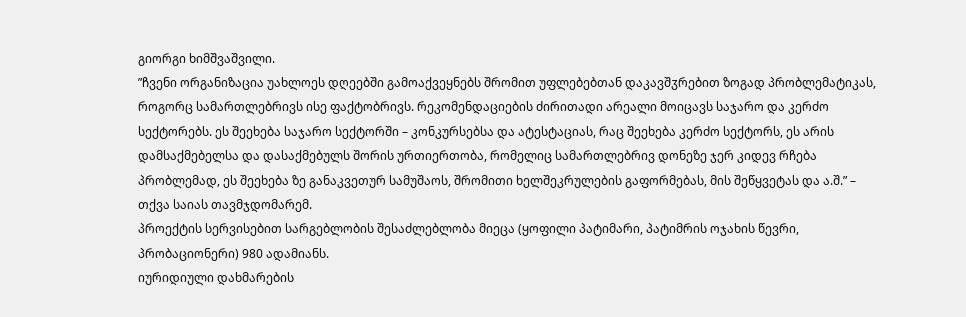გიორგი ხიმშვაშვილი.
”ჩვენი ორგანიზაცია უახლოეს დღეებში გამოაქვეყნებს შრომით უფლებებთან დაკავშჳრებით ზოგად პრობლემატიკას, როგორც სამართლებრივს ისე ფაქტობრივს. რეკომენდაციების ძირითადი არეალი მოიცავს საჯარო და კერძო სექტორებს. ეს შეეხება საჯარო სექტორში – კონკურსებსა და ატესტაციას, რაც შეეხება კერძო სექტორს, ეს არის დამსაქმებელსა და დასაქმებულს შორის ურთიერთობა, რომელიც სამართლებრივ დონეზე ჯერ კიდევ რჩება პრობლემად, ეს შეეხება ზე განაკვეთურ სამუშაოს, შრომითი ხელშეკრულების გაფორმებას, მის შეწყვეტას და ა.შ.” – თქვა საიას თავმჯდომარემ.
პროექტის სერვისებით სარგებლობის შესაძლებლობა მიეცა (ყოფილი პატიმარი, პატიმრის ოჯახის წევრი, პრობაციონერი) 980 ადამიანს.
იურიდიული დახმარების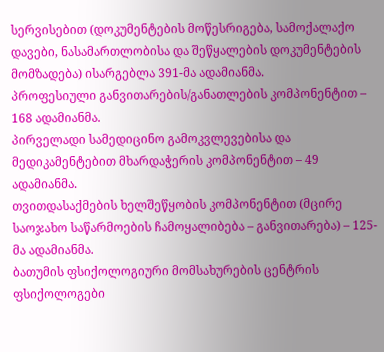სერვისებით (დოკუმენტების მოწესრიგება, სამოქალაქო დავები, ნასამართლობისა და შეწყალების დოკუმენტების მომზადება) ისარგებლა 391-მა ადამიანმა.
პროფესიული განვითარების/განათლების კომპონენტით – 168 ადამიანმა.
პირველადი სამედიცინო გამოკვლევებისა და მედიკამენტებით მხარდაჭერის კომპონენტით – 49 ადამიანმა.
თვითდასაქმების ხელშეწყობის კომპონენტით (მცირე საოჯახო საწარმოების ჩამოყალიბება – განვითარება) – 125- მა ადამიანმა.
ბათუმის ფსიქოლოგიური მომსახურების ცენტრის ფსიქოლოგები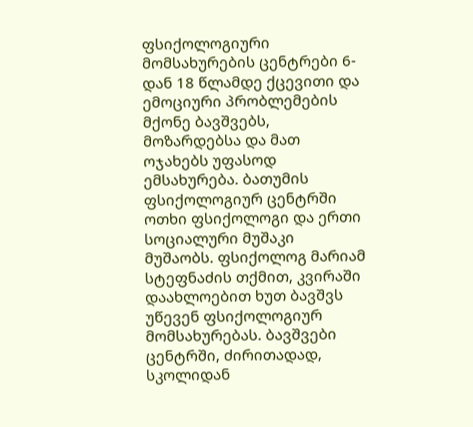ფსიქოლოგიური მომსახურების ცენტრები 6-დან 18 წლამდე ქცევითი და ემოციური პრობლემების მქონე ბავშვებს, მოზარდებსა და მათ ოჯახებს უფასოდ ემსახურება. ბათუმის ფსიქოლოგიურ ცენტრში ოთხი ფსიქოლოგი და ერთი სოციალური მუშაკი მუშაობს. ფსიქოლოგ მარიამ სტეფნაძის თქმით, კვირაში დაახლოებით ხუთ ბავშვს უწევენ ფსიქოლოგიურ მომსახურებას. ბავშვები ცენტრში, ძირითადად, სკოლიდან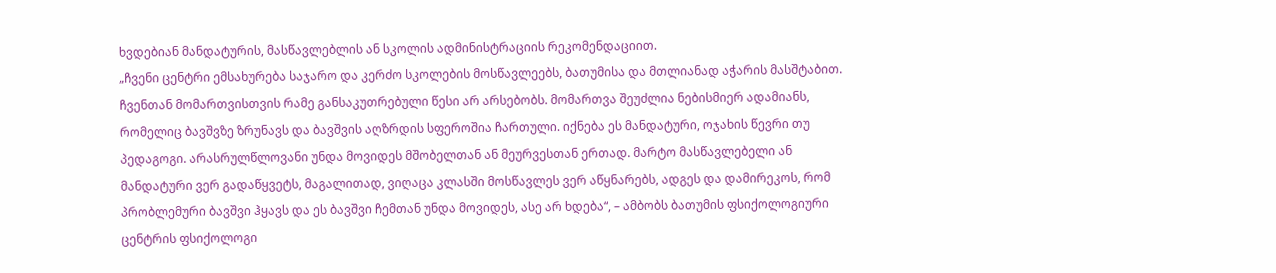ხვდებიან მანდატურის, მასწავლებლის ან სკოლის ადმინისტრაციის რეკომენდაციით.
„ჩვენი ცენტრი ემსახურება საჯარო და კერძო სკოლების მოსწავლეებს, ბათუმისა და მთლიანად აჭარის მასშტაბით. ჩვენთან მომართვისთვის რამე განსაკუთრებული წესი არ არსებობს. მომართვა შეუძლია ნებისმიერ ადამიანს, რომელიც ბავშვზე ზრუნავს და ბავშვის აღზრდის სფეროშია ჩართული. იქნება ეს მანდატური, ოჯახის წევრი თუ პედაგოგი. არასრულწლოვანი უნდა მოვიდეს მშობელთან ან მეურვესთან ერთად. მარტო მასწავლებელი ან მანდატური ვერ გადაწყვეტს, მაგალითად, ვიღაცა კლასში მოსწავლეს ვერ აწყნარებს, ადგეს და დამირეკოს, რომ პრობლემური ბავშვი ჰყავს და ეს ბავშვი ჩემთან უნდა მოვიდეს, ასე არ ხდება“, – ამბობს ბათუმის ფსიქოლოგიური ცენტრის ფსიქოლოგი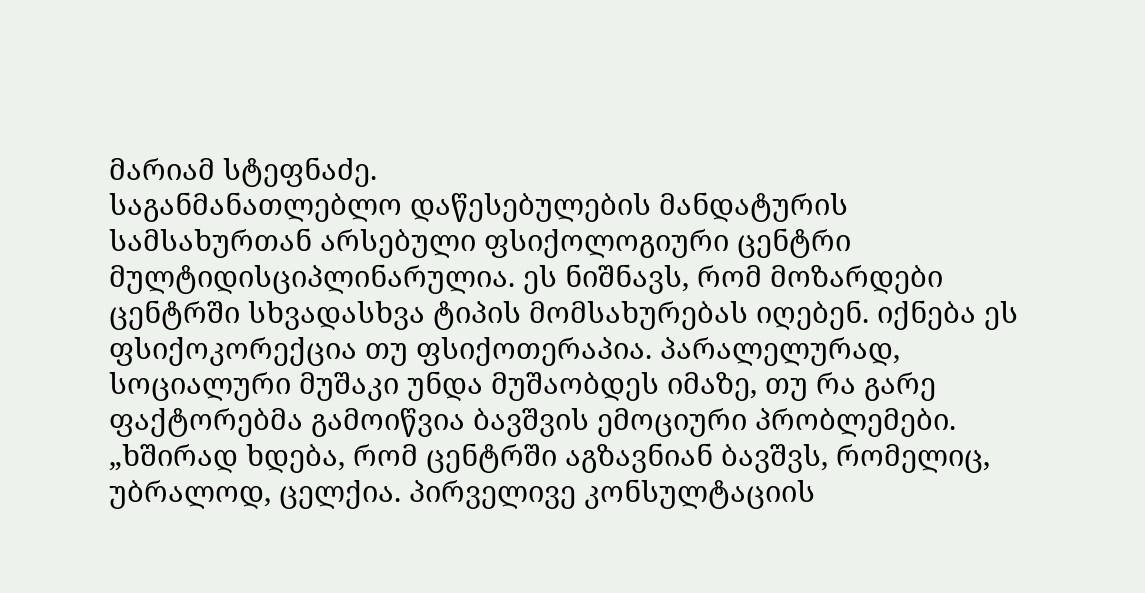მარიამ სტეფნაძე.
საგანმანათლებლო დაწესებულების მანდატურის სამსახურთან არსებული ფსიქოლოგიური ცენტრი მულტიდისციპლინარულია. ეს ნიშნავს, რომ მოზარდები ცენტრში სხვადასხვა ტიპის მომსახურებას იღებენ. იქნება ეს ფსიქოკორექცია თუ ფსიქოთერაპია. პარალელურად, სოციალური მუშაკი უნდა მუშაობდეს იმაზე, თუ რა გარე ფაქტორებმა გამოიწვია ბავშვის ემოციური პრობლემები.
„ხშირად ხდება, რომ ცენტრში აგზავნიან ბავშვს, რომელიც, უბრალოდ, ცელქია. პირველივე კონსულტაციის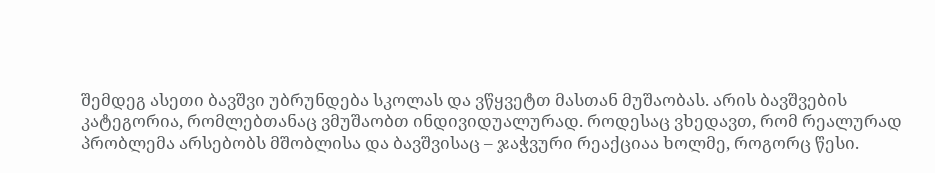შემდეგ ასეთი ბავშვი უბრუნდება სკოლას და ვწყვეტთ მასთან მუშაობას. არის ბავშვების კატეგორია, რომლებთანაც ვმუშაობთ ინდივიდუალურად. როდესაც ვხედავთ, რომ რეალურად პრობლემა არსებობს მშობლისა და ბავშვისაც – ჯაჭვური რეაქციაა ხოლმე, როგორც წესი.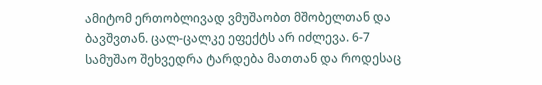ამიტომ ერთობლივად ვმუშაობთ მშობელთან და ბავშვთან. ცალ-ცალკე ეფექტს არ იძლევა. 6-7 სამუშაო შეხვედრა ტარდება მათთან და როდესაც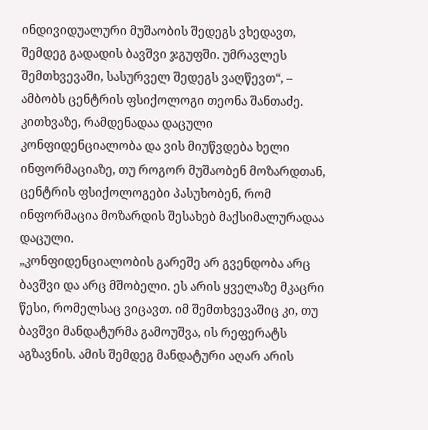ინდივიდუალური მუშაობის შედეგს ვხედავთ, შემდეგ გადადის ბავშვი ჯგუფში. უმრავლეს შემთხვევაში, სასურველ შედეგს ვაღწევთ“, – ამბობს ცენტრის ფსიქოლოგი თეონა შანთაძე.
კითხვაზე, რამდენადაა დაცული კონფიდენციალობა და ვის მიუწვდება ხელი ინფორმაციაზე, თუ როგორ მუშაობენ მოზარდთან, ცენტრის ფსიქოლოგები პასუხობენ, რომ ინფორმაცია მოზარდის შესახებ მაქსიმალურადაა დაცული.
„კონფიდენციალობის გარეშე არ გვენდობა არც ბავშვი და არც მშობელი. ეს არის ყველაზე მკაცრი წესი, რომელსაც ვიცავთ. იმ შემთხვევაშიც კი, თუ ბავშვი მანდატურმა გამოუშვა, ის რეფერატს აგზავნის. ამის შემდეგ მანდატური აღარ არის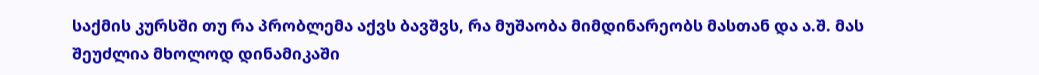საქმის კურსში თუ რა პრობლემა აქვს ბავშვს, რა მუშაობა მიმდინარეობს მასთან და ა.შ. მას შეუძლია მხოლოდ დინამიკაში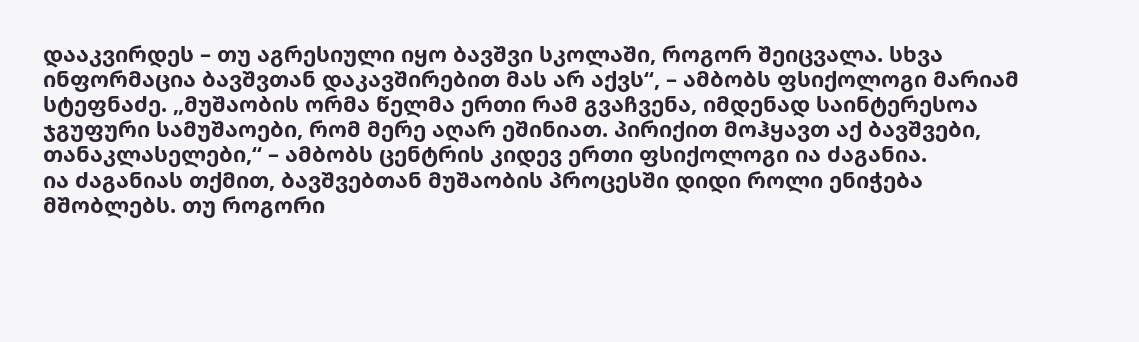დააკვირდეს – თუ აგრესიული იყო ბავშვი სკოლაში, როგორ შეიცვალა. სხვა ინფორმაცია ბავშვთან დაკავშირებით მას არ აქვს“, – ამბობს ფსიქოლოგი მარიამ სტეფნაძე. „მუშაობის ორმა წელმა ერთი რამ გვაჩვენა, იმდენად საინტერესოა ჯგუფური სამუშაოები, რომ მერე აღარ ეშინიათ. პირიქით მოჰყავთ აქ ბავშვები, თანაკლასელები,“ – ამბობს ცენტრის კიდევ ერთი ფსიქოლოგი ია ძაგანია.
ია ძაგანიას თქმით, ბავშვებთან მუშაობის პროცესში დიდი როლი ენიჭება მშობლებს. თუ როგორი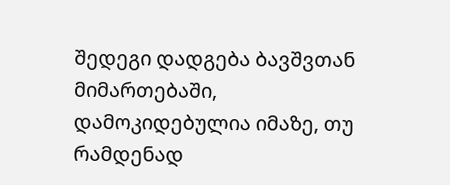შედეგი დადგება ბავშვთან მიმართებაში, დამოკიდებულია იმაზე, თუ რამდენად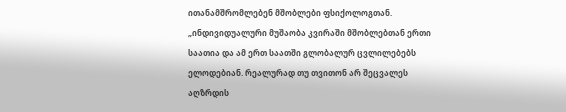ითანამშრომლებენ მშობლები ფსიქოლოგთან.
„ინდივიდუალური მუშაობა კვირაში მშობლებთან ერთი საათია და ამ ერთ საათში გლობალურ ცვლილებებს ელოდებიან. რეალურად თუ თვითონ არ შეცვალეს აღზრდის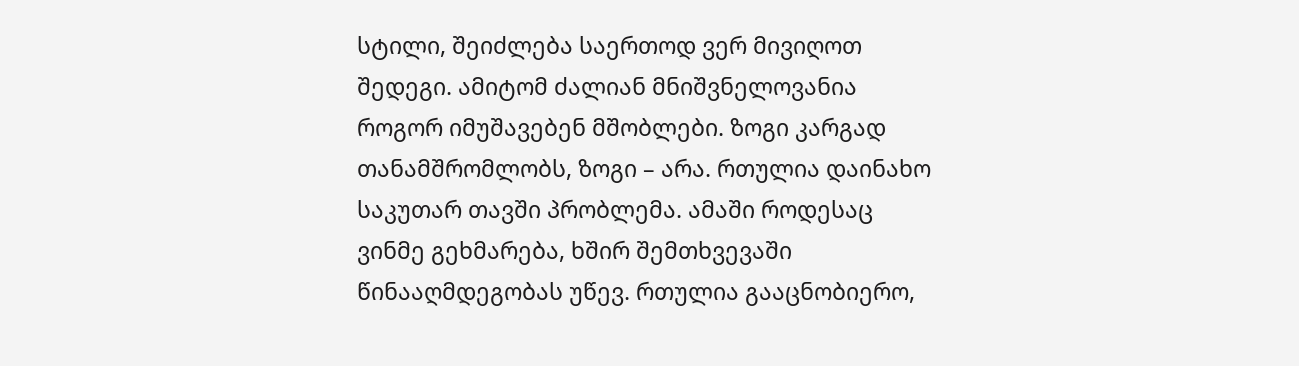სტილი, შეიძლება საერთოდ ვერ მივიღოთ შედეგი. ამიტომ ძალიან მნიშვნელოვანია როგორ იმუშავებენ მშობლები. ზოგი კარგად თანამშრომლობს, ზოგი – არა. რთულია დაინახო საკუთარ თავში პრობლემა. ამაში როდესაც ვინმე გეხმარება, ხშირ შემთხვევაში წინააღმდეგობას უწევ. რთულია გააცნობიერო,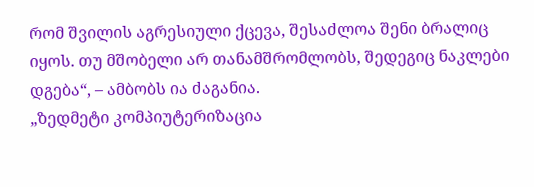რომ შვილის აგრესიული ქცევა, შესაძლოა შენი ბრალიც იყოს. თუ მშობელი არ თანამშრომლობს, შედეგიც ნაკლები დგება“, – ამბობს ია ძაგანია.
„ზედმეტი კომპიუტერიზაცია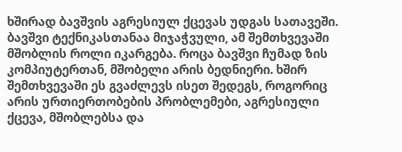ხშირად ბავშვის აგრესიულ ქცევას უდგას სათავეში. ბავშვი ტექნიკასთანაა მიჯაჭვული, ამ შემთხვევაში მშობლის როლი იკარგება. როცა ბავშვი ჩუმად ზის კომპიუტერთან, მშობელი არის ბედნიერი. ხშირ შემთხვევაში ეს გვაძლევს ისეთ შედეგს, როგორიც არის ურთიერთობების პრობლემები, აგრესიული ქცევა, მშობლებსა და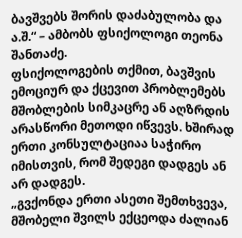ბავშვებს შორის დაძაბულობა და ა.შ.“ – ამბობს ფსიქოლოგი თეონა შანთაძე.
ფსიქოლოგების თქმით, ბავშვის ემოციურ და ქცევით პრობლემებს მშობლების სიმკაცრე ან აღზრდის არასწორი მეთოდი იწვევს. ხშირად ერთი კონსულტაციაა საჭირო იმისთვის, რომ შედეგი დადგეს ან არ დადგეს.
„გვქონდა ერთი ასეთი შემთხვევა, მშობელი შვილს ექცეოდა ძალიან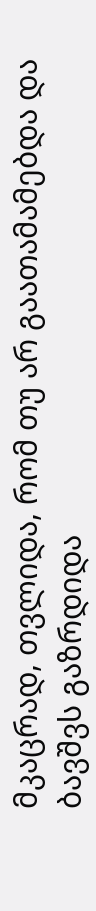მკაცრად, თვლიდა, რომ თუ არ გაათამამებდა და ბავშვს გაზრდიდა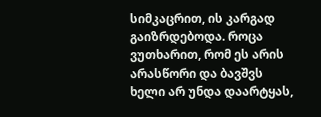სიმკაცრით, ის კარგად გაიზრდებოდა. როცა ვუთხარით, რომ ეს არის არასწორი და ბავშვს ხელი არ უნდა დაარტყას,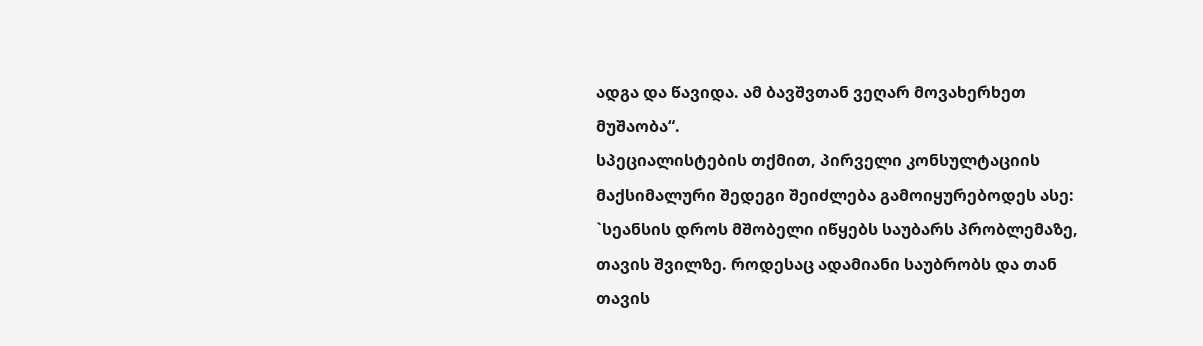ადგა და წავიდა. ამ ბავშვთან ვეღარ მოვახერხეთ მუშაობა“.
სპეციალისტების თქმით, პირველი კონსულტაციის მაქსიმალური შედეგი შეიძლება გამოიყურებოდეს ასე: `სეანსის დროს მშობელი იწყებს საუბარს პრობლემაზე, თავის შვილზე. როდესაც ადამიანი საუბრობს და თან თავის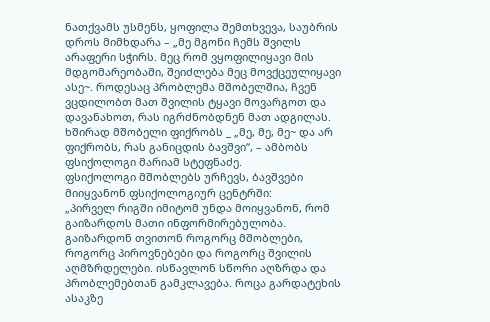ნათქვამს უსმენს, ყოფილა შემთხვევა, საუბრის დროს მიმხდარა – „მე მგონი ჩემს შვილს არაფერი სჭირს. მეც რომ ვყოფილიყავი მის მდგომარეობაში, შეიძლება მეც მოვქცეულიყავი ასე~. როდესაც პრობლემა მშობელშია, ჩვენ ვცდილობთ მათ შვილის ტყავი მოვარგოთ და დავანახოთ, რას იგრძნობდნენ მათ ადგილას. ხშირად მშობელი ფიქრობს _ „მე, მე, მე~ და არ ფიქრობს, რას განიცდის ბავშვი“, – ამბობს ფსიქოლოგი მარიამ სტეფნაძე.
ფსიქოლოგი მშობლებს ურჩევს, ბავშვები მიიყვანონ ფსიქოლოგიურ ცენტრში:
„პირველ რიგში იმიტომ უნდა მოიყვანონ, რომ გაიზარდოს მათი ინფორმირებულობა. გაიზარდონ თვითონ როგორც მშობლები, როგორც პიროვნებები და როგორც შვილის აღმზრდელები. ისწავლონ სწორი აღზრდა და პრობლემებთან გამკლავება. როცა გარდატეხის ასაკზე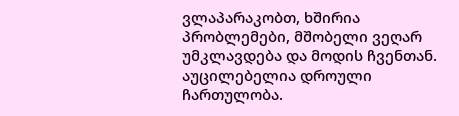ვლაპარაკობთ, ხშირია პრობლემები, მშობელი ვეღარ უმკლავდება და მოდის ჩვენთან. აუცილებელია დროული ჩართულობა.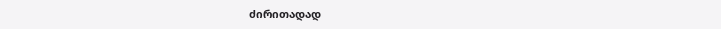ძირითადად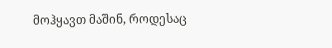მოჰყავთ მაშინ, როდესაც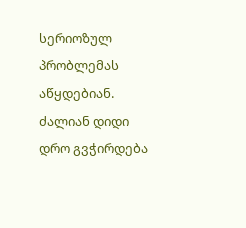სერიოზულ პრობლემას აწყდებიან. ძალიან დიდი დრო გვჭირდება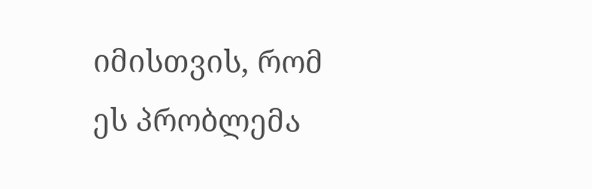იმისთვის, რომ ეს პრობლემა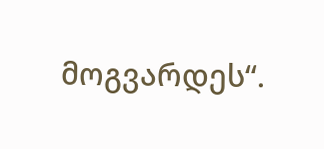მოგვარდეს“.